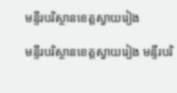មន្ទីរបរិស្ថានខេត្តស្វាយរៀង

មន្ទីរបរិស្ថានខេត្តស្វាយរៀង មន្ទីរបរិ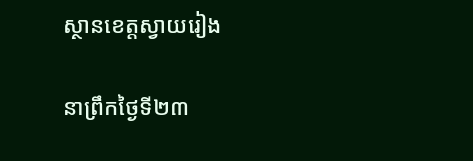ស្ថានខេត្តស្វាយរៀង

នាព្រឹកថ្ងៃទី២៣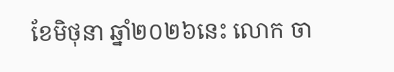ខែមិថុនា ឆ្នាំ២០២៦នេះ លោក ចា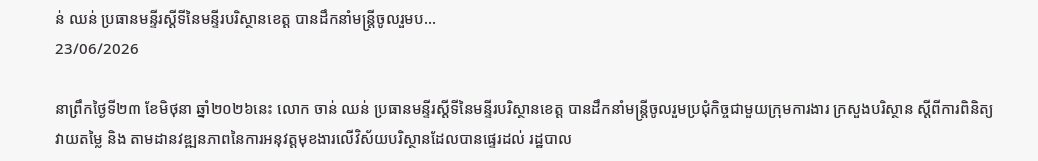ន់ ឈន់ ប្រធានមន្ទីរស្ដីទីនៃមន្ទីរបរិស្ថានខេត្ត បានដឹកនាំមន្ត្រីចូលរួមប...
23/06/2026

នាព្រឹកថ្ងៃទី២៣ ខែមិថុនា ឆ្នាំ២០២៦នេះ លោក ចាន់ ឈន់ ប្រធានមន្ទីរស្ដីទីនៃមន្ទីរបរិស្ថានខេត្ត បានដឹកនាំមន្ត្រីចូលរួមប្រជុំកិច្ចជាមួយក្រុមការងារ ក្រសួងបរិស្ថាន ស្តីពីការពិនិត្យ វាយតម្លៃ និង តាមដានវឌ្ឍនភាពនៃការអនុវត្តមុខងារលើវិស័យបរិស្ថានដែលបានផ្ទេរដល់ រដ្ឋបាល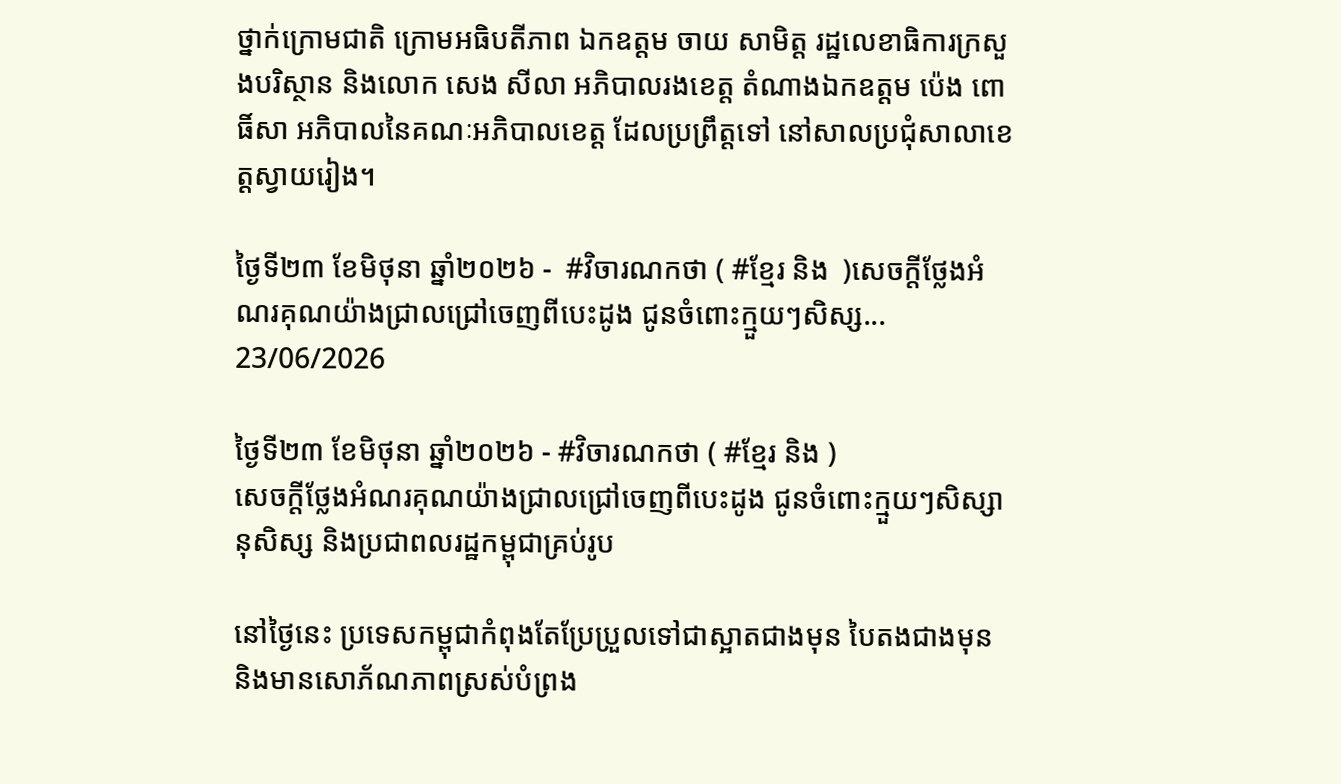ថ្នាក់ក្រោមជាតិ ក្រោមអធិបតីភាព ឯកឧត្តម ចាយ សាមិត្ត រដ្ឋលេខាធិការក្រសួងបរិស្ថាន និងលោក សេង សីលា អភិបាលរងខេត្ត តំណាងឯកឧត្តម ប៉េង ពោធិ៍សា អភិបាលនៃគណៈអភិបាលខេត្ត ដែលប្រព្រឹត្តទៅ នៅសាលប្រជុំសាលាខេត្តស្វាយរៀង។

ថ្ងៃទី២៣ ខែមិថុនា ឆ្នាំ២០២៦ -  #វិចារណកថា ( #ខ្មែរ និង  )សេចក្តីថ្លែងអំណរគុណយ៉ាងជ្រាលជ្រៅចេញពីបេះដូង ជូនចំពោះក្មួយៗសិស្ស...
23/06/2026

ថ្ងៃទី២៣ ខែមិថុនា ឆ្នាំ២០២៦ - #វិចារណកថា ( #ខ្មែរ និង )
សេចក្តីថ្លែងអំណរគុណយ៉ាងជ្រាលជ្រៅចេញពីបេះដូង ជូនចំពោះក្មួយៗសិស្សានុសិស្ស និងប្រជាពលរដ្ឋកម្ពុជាគ្រប់រូប

នៅថ្ងៃនេះ ប្រទេសកម្ពុជាកំពុងតែប្រែប្រួលទៅជាស្អាតជាងមុន បៃតងជាងមុន និងមានសោភ័ណភាពស្រស់បំព្រង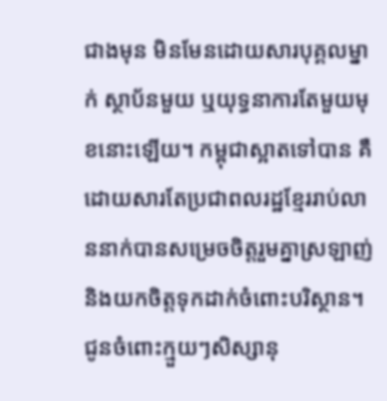ជាងមុន មិនមែនដោយសារបុគ្គលម្នាក់ ស្ថាប័នមួយ ឬយុទ្ធនាការតែមួយមុខនោះឡើយ។ កម្ពុជាស្អាតទៅបាន គឺដោយសារតែប្រជាពលរដ្ឋខ្មែររាប់លាននាក់បានសម្រេចចិត្តរួមគ្នាស្រឡាញ់ និងយកចិត្តទុកដាក់ចំពោះបរិស្ថាន។
ជូនចំពោះក្មួយៗសិស្សានុ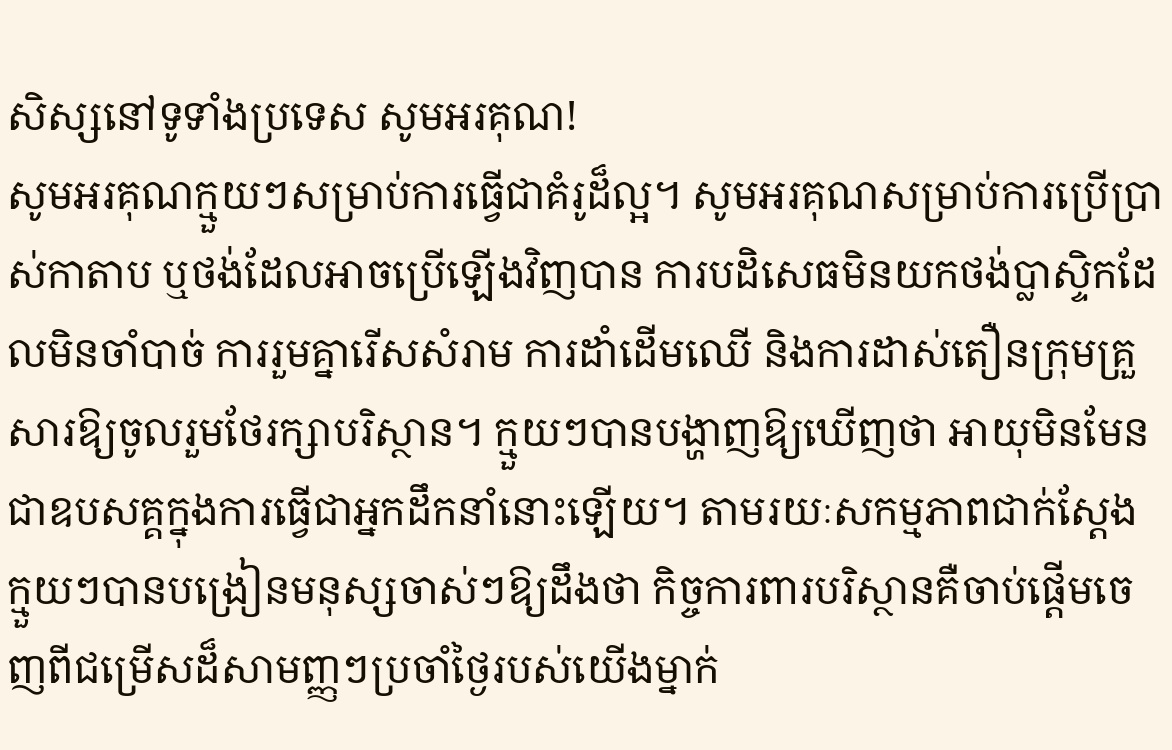សិស្សនៅទូទាំងប្រទេស សូមអរគុណ!
សូមអរគុណក្មួយៗសម្រាប់ការធ្វើជាគំរូដ៏ល្អ។ សូមអរគុណសម្រាប់ការប្រើប្រាស់កាតាប ឬថង់ដែលអាចប្រើឡើងវិញបាន ការបដិសេធមិនយកថង់ប្លាស្ទិកដែលមិនចាំបាច់ ការរួមគ្នារើសសំរាម ការដាំដើមឈើ និងការដាស់តឿនក្រុមគ្រួសារឱ្យចូលរួមថែរក្សាបរិស្ថាន។ ក្មួយៗបានបង្ហាញឱ្យឃើញថា អាយុមិនមែនជាឧបសគ្គក្នុងការធ្វើជាអ្នកដឹកនាំនោះឡើយ។ តាមរយៈសកម្មភាពជាក់ស្តែង ក្មួយៗបានបង្រៀនមនុស្សចាស់ៗឱ្យដឹងថា កិច្ចការពារបរិស្ថានគឺចាប់ផ្តើមចេញពីជម្រើសដ៏សាមញ្ញៗប្រចាំថ្ងៃរបស់យើងម្នាក់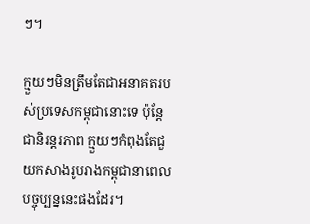ៗ។

ក្មួយៗមិនត្រឹមតែជាអនាគតរបស់ប្រទេសកម្ពុជានោះទេ ប៉ុន្តែជានិរន្តរភាព ក្មួយៗកំពុងតែជួយកសាងរូបរាងកម្ពុជានាពេលបច្ចុប្បន្ននេះផងដែរ។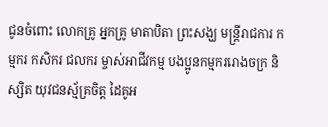ជូនចំពោះ លោកគ្រូ អ្នកគ្រូ មាតាបិតា ព្រះសង្ឃ មន្ត្រីរាជការ កម្មករ កសិករ ជលករ ម្ចាស់អាជីវកម្ម បងប្អូនកម្មកររោងចក្រ និស្សិត យុវជនស្ម័គ្រចិត្ត ដៃគូអ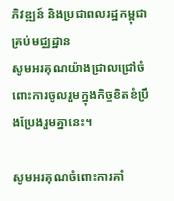ភិវឌ្ឍន៍ និងប្រជាពលរដ្ឋកម្ពុជាគ្រប់មជ្ឈដ្ឋាន
សូមអរគុណយ៉ាងជ្រាលជ្រៅចំពោះការចូលរួមក្នុងកិច្ចខិតខំប្រឹងប្រែងរួមគ្នានេះ។

សូមអរគុណចំពោះការគាំ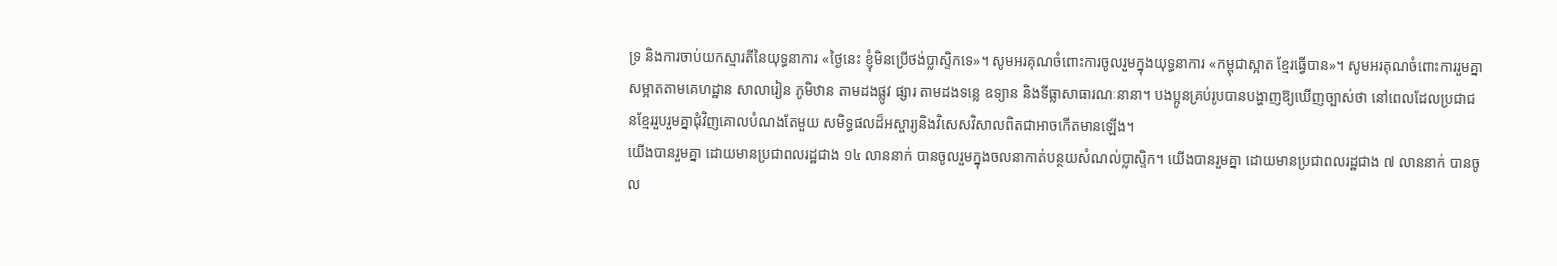ទ្រ និងការចាប់យកស្មារតីនៃយុទ្ធនាការ «ថ្ងៃនេះ ខ្ញុំមិនប្រើថង់ប្លាស្ទិកទេ»។ សូមអរគុណចំពោះការចូលរួមក្នុងយុទ្ធនាការ «កម្ពុជាស្អាត ខ្មែរធ្វើបាន»។ សូមអរគុណចំពោះការរួមគ្នាសម្អាតតាមគេហដ្ឋាន សាលារៀន ភូមិឋាន តាមដងផ្លូវ ផ្សារ តាមដងទន្លេ ឧទ្យាន និងទីធ្លាសាធារណៈនានា។ បងប្អូនគ្រប់រូបបានបង្ហាញឱ្យឃើញច្បាស់ថា នៅពេលដែលប្រជាជនខ្មែររួបរួមគ្នាជុំវិញគោលបំណងតែមួយ សមិទ្ធផលដ៏អស្ចារ្យនិងវិសេសវិសាលពិតជាអាចកើតមានឡើង។
យើងបានរួមគ្នា ដោយមានប្រជាពលរដ្ឋជាង ១៤ លាននាក់ បានចូលរួមក្នុងចលនាកាត់បន្ថយសំណល់ប្លាស្ទិក។ យើងបានរួមគ្នា ដោយមានប្រជាពលរដ្ឋជាង ៧ លាននាក់ បានចូល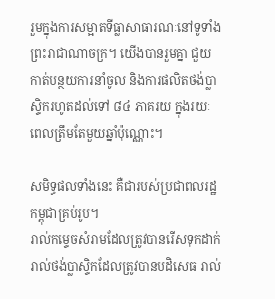រួមក្នុងការសម្អាតទីធ្លាសាធារណៈនៅទូទាំងព្រះរាជាណាចក្រ។ យើងបានរួមគ្នា ជួយកាត់បន្ថយការនាំចូល និងការផលិតថង់ប្លាស្ទិករហូតដល់ទៅ ៨៤ ភាគរយ ក្នុងរយៈពេលត្រឹមតែមួយឆ្នាំប៉ុណ្ណោះ។

សមិទ្ធផលទាំងនេះ គឺជារបស់ប្រជាពលរដ្ឋកម្ពុជាគ្រប់រូប។
រាល់កម្ទេចសំរាមដែលត្រូវបានរើសទុកដាក់ រាល់ថង់ប្លាស្ទិកដែលត្រូវបានបដិសេធ រាល់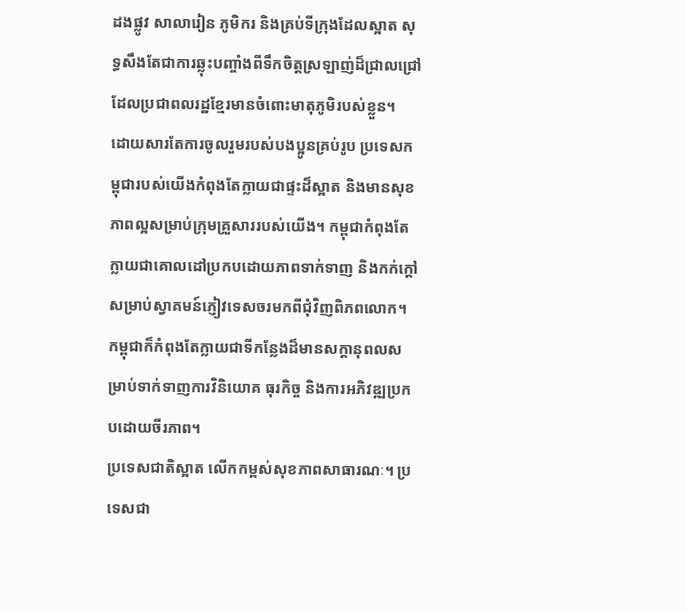ដងផ្លូវ សាលារៀន ភូមិករ និងគ្រប់ទីក្រុងដែលស្អាត សុទ្ធសឹងតែជាការឆ្លុះបញ្ចាំងពីទឹកចិត្តស្រឡាញ់ដ៏ជ្រាលជ្រៅដែលប្រជាពលរដ្ឋខ្មែរមានចំពោះមាតុភូមិរបស់ខ្លួន។
ដោយសារតែការចូលរួមរបស់បងប្អូនគ្រប់រូប ប្រទេសកម្ពុជារបស់យើងកំពុងតែក្លាយជាផ្ទះដ៏ស្អាត និងមានសុខភាពល្អសម្រាប់ក្រុមគ្រួសាររបស់យើង។ កម្ពុជាកំពុងតែក្លាយជាគោលដៅប្រកបដោយភាពទាក់ទាញ និងកក់ក្តៅសម្រាប់ស្វាគមន៍ភ្ញៀវទេសចរមកពីជុំវិញពិភពលោក។ កម្ពុជាក៏កំពុងតែក្លាយជាទីកន្លែងដ៏មានសក្តានុពលសម្រាប់ទាក់ទាញការវិនិយោគ ធុរកិច្ច និងការអភិវឌ្ឍប្រកបដោយចីរភាព។
ប្រទេសជាតិស្អាត លើកកម្ពស់សុខភាពសាធារណៈ។ ប្រទេសជា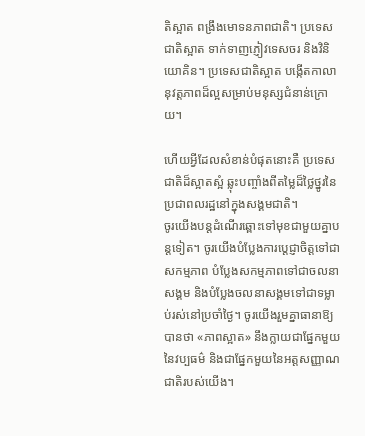តិស្អាត ពង្រឹងមោទនភាពជាតិ។ ប្រទេសជាតិស្អាត ទាក់ទាញភ្ញៀវទេសចរ និងវិនិយោគិន។ ប្រទេសជាតិស្អាត បង្កើតកាលានុវត្តភាពដ៏ល្អសម្រាប់មនុស្សជំនាន់ក្រោយ។

ហើយអ្វីដែលសំខាន់បំផុតនោះគឺ ប្រទេសជាតិដ៏ស្អាតស្អំ ឆ្លុះបញ្ចាំងពីតម្លៃដ៏ថ្លៃថ្នូរនៃប្រជាពលរដ្ឋនៅក្នុងសង្គមជាតិ។
ចូរយើងបន្តដំណើរឆ្ពោះទៅមុខជាមួយគ្នាបន្តទៀត។ ចូរយើងបំប្លែងការប្តេជ្ញាចិត្តទៅជាសកម្មភាព បំប្លែងសកម្មភាពទៅជាចលនាសង្គម និងបំប្លែងចលនាសង្គមទៅជាទម្លាប់រស់នៅប្រចាំថ្ងៃ។ ចូរយើងរួមគ្នាធានាឱ្យបានថា «ភាពស្អាត» នឹងក្លាយជាផ្នែកមួយនៃវប្បធម៌ និងជាផ្នែកមួយនៃអត្តសញ្ញាណជាតិរបស់យើង។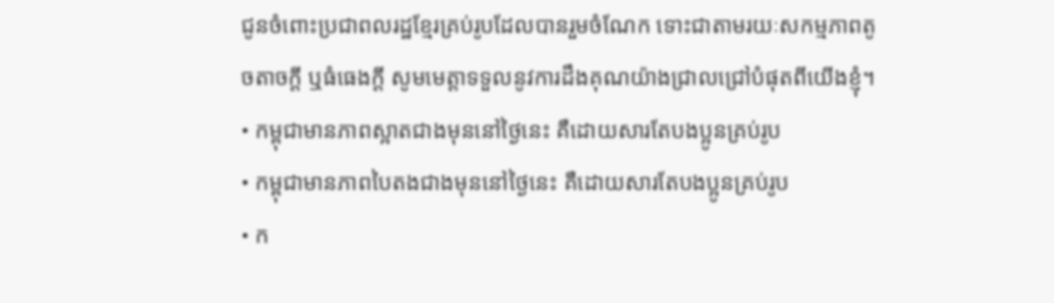ជូនចំពោះប្រជាពលរដ្ឋខ្មែរគ្រប់រូបដែលបានរួមចំណែក ទោះជាតាមរយៈសកម្មភាពតូចតាចក្តី ឬធំធេងក្តី សូមមេត្តាទទួលនូវការដឹងគុណយ៉ាងជ្រាលជ្រៅបំផុតពីយើងខ្ញុំ។
• កម្ពុជាមានភាពស្អាតជាងមុននៅថ្ងៃនេះ គឺដោយសារតែបងប្អូនគ្រប់រូប
• កម្ពុជាមានភាពបៃតងជាងមុននៅថ្ងៃនេះ គឺដោយសារតែបងប្អូនគ្រប់រូប
• ក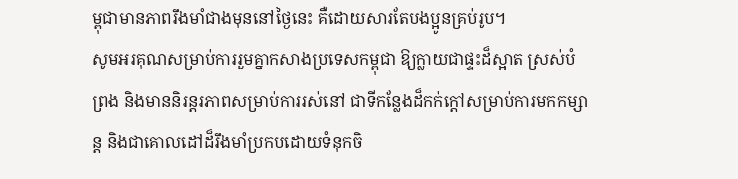ម្ពុជាមានភាពរឹងមាំជាងមុននៅថ្ងៃនេះ គឺដោយសារតែបងប្អូនគ្រប់រូប។
សូមអរគុណសម្រាប់ការរួមគ្នាកសាងប្រទេសកម្ពុជា ឱ្យក្លាយជាផ្ទះដ៏ស្អាត ស្រស់បំព្រង និងមាននិរន្តរភាពសម្រាប់ការរស់នៅ ជាទីកន្លែងដ៏កក់ក្តៅសម្រាប់ការមកកម្សាន្ត និងជាគោលដៅដ៏រឹងមាំប្រកបដោយទំនុកចិ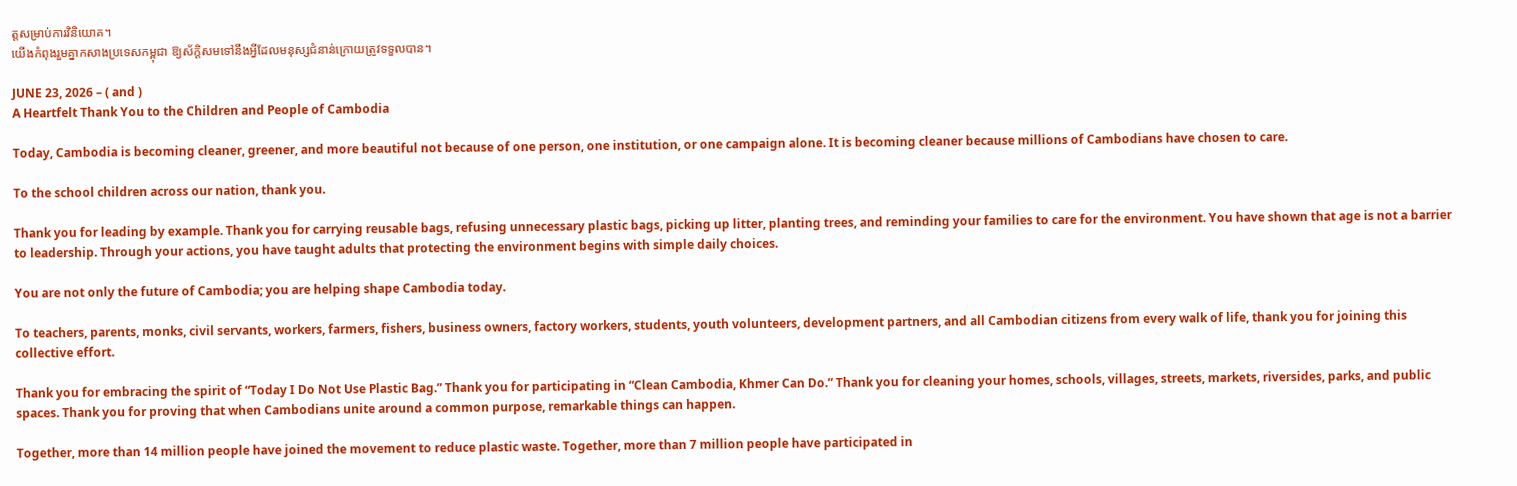ត្តសម្រាប់ការវិនិយោគ។
យើងកំពុងរួមគ្នាកសាងប្រទេសកម្ពុជា ឱ្យស័ក្តិសមទៅនឹងអ្វីដែលមនុស្សជំនាន់ក្រោយត្រូវទទួលបាន។

JUNE 23, 2026 – ( and )
A Heartfelt Thank You to the Children and People of Cambodia

Today, Cambodia is becoming cleaner, greener, and more beautiful not because of one person, one institution, or one campaign alone. It is becoming cleaner because millions of Cambodians have chosen to care.

To the school children across our nation, thank you.

Thank you for leading by example. Thank you for carrying reusable bags, refusing unnecessary plastic bags, picking up litter, planting trees, and reminding your families to care for the environment. You have shown that age is not a barrier to leadership. Through your actions, you have taught adults that protecting the environment begins with simple daily choices.

You are not only the future of Cambodia; you are helping shape Cambodia today.

To teachers, parents, monks, civil servants, workers, farmers, fishers, business owners, factory workers, students, youth volunteers, development partners, and all Cambodian citizens from every walk of life, thank you for joining this collective effort.

Thank you for embracing the spirit of “Today I Do Not Use Plastic Bag.” Thank you for participating in “Clean Cambodia, Khmer Can Do.” Thank you for cleaning your homes, schools, villages, streets, markets, riversides, parks, and public spaces. Thank you for proving that when Cambodians unite around a common purpose, remarkable things can happen.

Together, more than 14 million people have joined the movement to reduce plastic waste. Together, more than 7 million people have participated in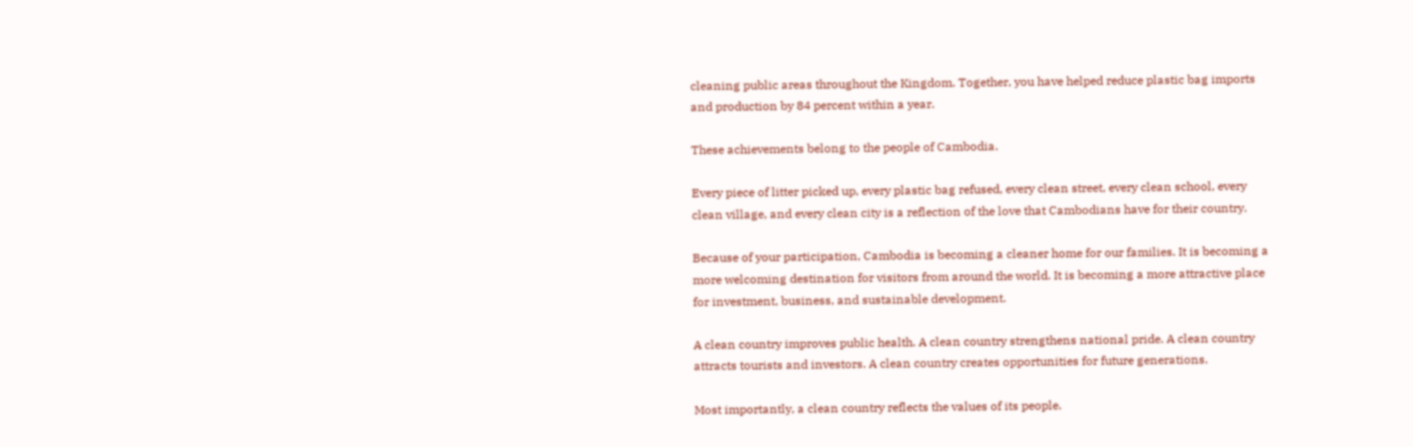cleaning public areas throughout the Kingdom. Together, you have helped reduce plastic bag imports and production by 84 percent within a year.

These achievements belong to the people of Cambodia.

Every piece of litter picked up, every plastic bag refused, every clean street, every clean school, every clean village, and every clean city is a reflection of the love that Cambodians have for their country.

Because of your participation, Cambodia is becoming a cleaner home for our families. It is becoming a more welcoming destination for visitors from around the world. It is becoming a more attractive place for investment, business, and sustainable development.

A clean country improves public health. A clean country strengthens national pride. A clean country attracts tourists and investors. A clean country creates opportunities for future generations.

Most importantly, a clean country reflects the values of its people.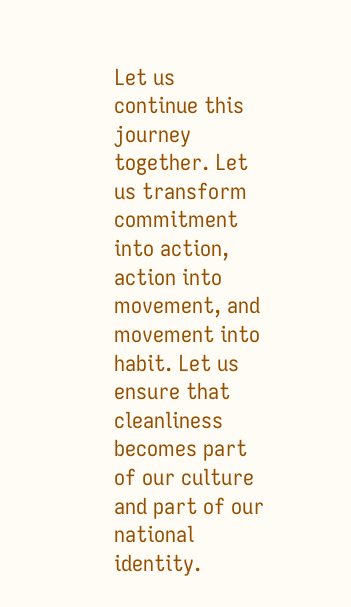Let us continue this journey together. Let us transform commitment into action, action into movement, and movement into habit. Let us ensure that cleanliness becomes part of our culture and part of our national identity.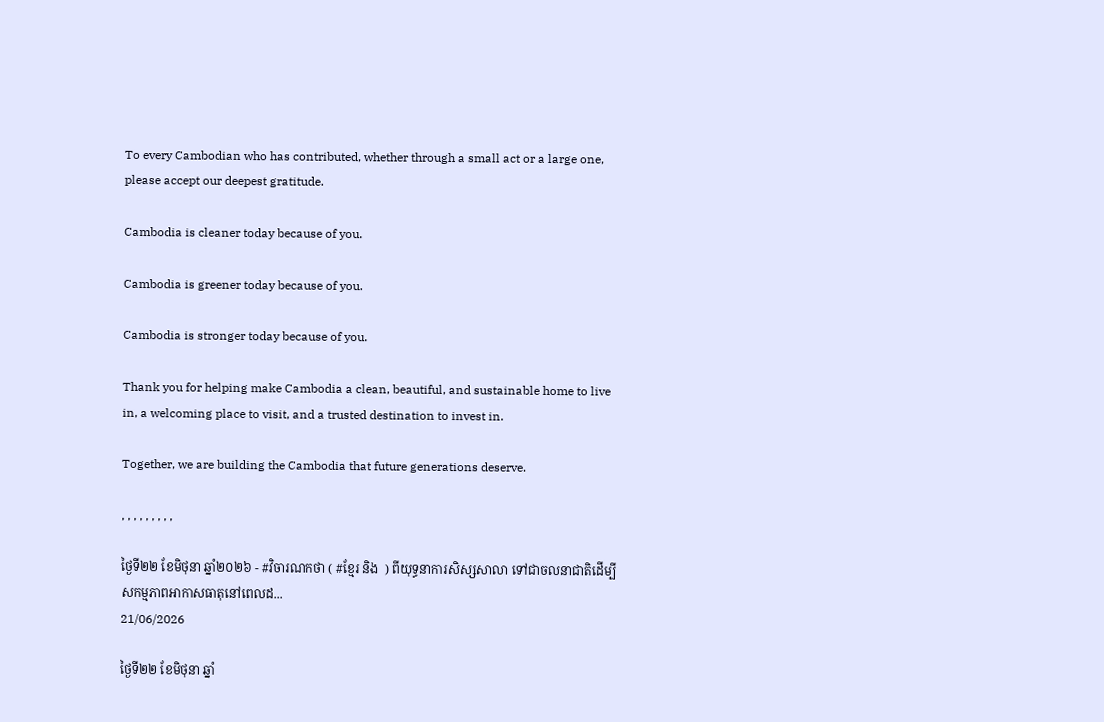To every Cambodian who has contributed, whether through a small act or a large one, please accept our deepest gratitude.

Cambodia is cleaner today because of you.

Cambodia is greener today because of you.

Cambodia is stronger today because of you.

Thank you for helping make Cambodia a clean, beautiful, and sustainable home to live in, a welcoming place to visit, and a trusted destination to invest in.

Together, we are building the Cambodia that future generations deserve.

, , , , , , , , ,

ថ្ងៃទី២២ ខែមិថុនា ឆ្នាំ២០២៦ - #វិចារណកថា ( #ខ្មែរ និង  ) ពីយុទ្ធនាការសិស្សសាលា ទៅជាចលនាជាតិដើម្បីសកម្មភាពអាកាសធាតុនៅពេលដ...
21/06/2026

ថ្ងៃទី២២ ខែមិថុនា ឆ្នាំ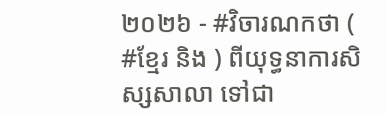២០២៦ - #វិចារណកថា ( #ខ្មែរ និង ) ពីយុទ្ធនាការសិស្សសាលា ទៅជា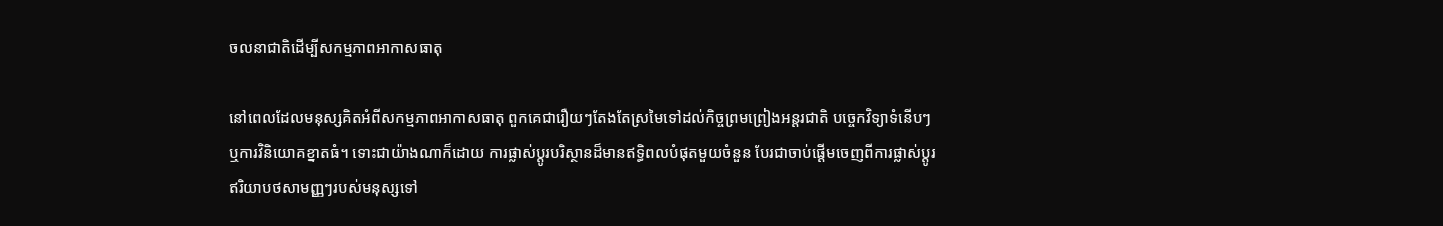ចលនាជាតិដើម្បីសកម្មភាពអាកាសធាតុ

នៅពេលដែលមនុស្សគិតអំពីសកម្មភាពអាកាសធាតុ ពួកគេជារឿយៗតែងតែស្រមៃទៅដល់កិច្ចព្រមព្រៀងអន្តរជាតិ បច្ចេកវិទ្យាទំនើបៗ ឬការវិនិយោគខ្នាតធំ។ ទោះជាយ៉ាងណាក៏ដោយ ការផ្លាស់ប្តូរបរិស្ថានដ៏មានឥទ្ធិពលបំផុតមួយចំនួន បែរជាចាប់ផ្តើមចេញពីការផ្លាស់ប្តូរឥរិយាបថសាមញ្ញៗរបស់មនុស្សទៅ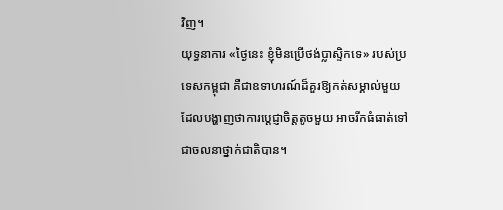វិញ។
យុទ្ធនាការ «ថ្ងៃនេះ ខ្ញុំមិនប្រើថង់ប្លាស្ទិកទេ» របស់ប្រទេសកម្ពុជា គឺជាឧទាហរណ៍ដ៏គួរឱ្យកត់សម្គាល់មួយ ដែលបង្ហាញថាការប្តេជ្ញាចិត្តតូចមួយ អាចរីកធំធាត់ទៅជាចលនាថ្នាក់ជាតិបាន។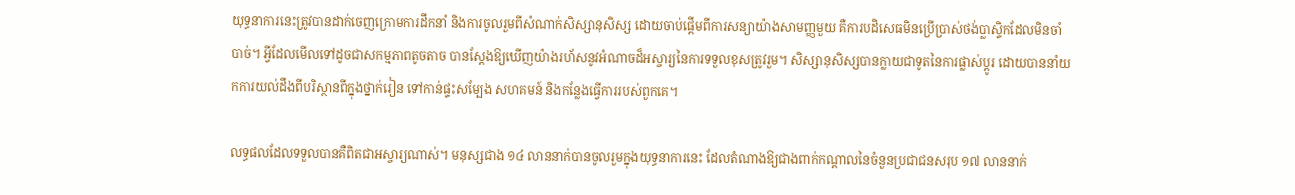យុទ្ធនាការនេះត្រូវបានដាក់ចេញក្រោមការដឹកនាំ និងការចូលរួមពីសំណាក់សិស្សានុសិស្ស ដោយចាប់ផ្តើមពីការសន្យាយ៉ាងសាមញ្ញមួយ គឺការបដិសេធមិនប្រើប្រាស់ថង់ប្លាស្ទិកដែលមិនចាំបាច់។ អ្វីដែលមើលទៅដូចជាសកម្មភាពតូចតាច បានស្តែងឱ្យឃើញយ៉ាងរហ័សនូវអំណាចដ៏អស្ចារ្យនៃការទទួលខុសត្រូវរួម។ សិស្សានុសិស្សបានក្លាយជាទូតនៃការផ្លាស់ប្តូរ ដោយបាននាំយកការយល់ដឹងពីបរិស្ថានពីក្នុងថ្នាក់រៀន ទៅកាន់ផ្ទះសម្បែង សហគមន៍ និងកន្លែងធ្វើការរបស់ពួកគេ។

លទ្ធផលដែលទទួលបានគឺពិតជាអស្ចារ្យណាស់។ មនុស្សជាង ១៤ លាននាក់បានចូលរួមក្នុងយុទ្ធនាការនេះ ដែលតំណាងឱ្យជាងពាក់កណ្តាលនៃចំនួនប្រជាជនសរុប ១៧ លាននាក់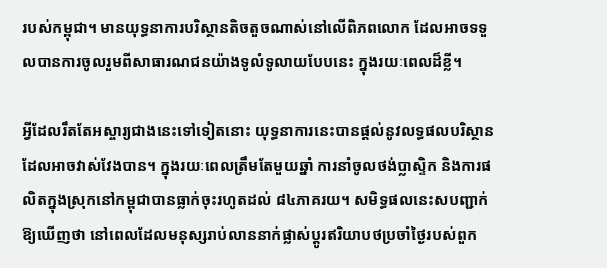របស់កម្ពុជា។ មានយុទ្ធនាការបរិស្ថានតិចតួចណាស់នៅលើពិភពលោក ដែលអាចទទួលបានការចូលរួមពីសាធារណជនយ៉ាងទូលំទូលាយបែបនេះ ក្នុងរយៈពេលដ៏ខ្លី។

អ្វីដែលរឹតតែអស្ចារ្យជាងនេះទៅទៀតនោះ យុទ្ធនាការនេះបានផ្តល់នូវលទ្ធផលបរិស្ថានដែលអាចវាស់វែងបាន។ ក្នុងរយៈពេលត្រឹមតែមួយឆ្នាំ ការនាំចូលថង់ប្លាស្ទិក និងការផលិតក្នុងស្រុកនៅកម្ពុជាបានធ្លាក់ចុះរហូតដល់ ៨៤ភាគរយ។ សមិទ្ធផលនេះសបញ្ជាក់ឱ្យឃើញថា នៅពេលដែលមនុស្សរាប់លាននាក់ផ្លាស់ប្តូរឥរិយាបថប្រចាំថ្ងៃរបស់ពួក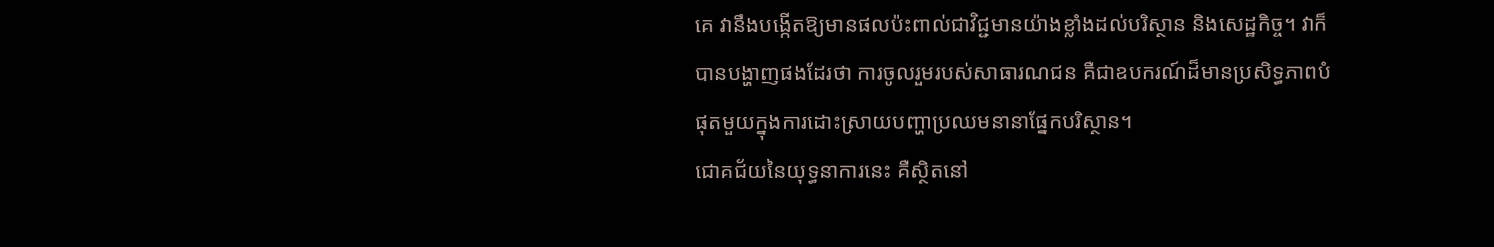គេ វានឹងបង្កើតឱ្យមានផលប៉ះពាល់ជាវិជ្ជមានយ៉ាងខ្លាំងដល់បរិស្ថាន និងសេដ្ឋកិច្ច។ វាក៏បានបង្ហាញផងដែរថា ការចូលរួមរបស់សាធារណជន គឺជាឧបករណ៍ដ៏មានប្រសិទ្ធភាពបំផុតមួយក្នុងការដោះស្រាយបញ្ហាប្រឈមនានាផ្នែកបរិស្ថាន។
ជោគជ័យនៃយុទ្ធនាការនេះ គឺស្ថិតនៅ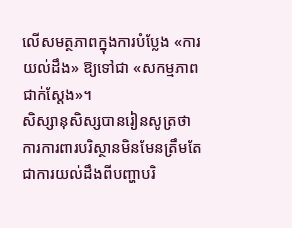លើសមត្ថភាពក្នុងការបំប្លែង «ការយល់ដឹង» ឱ្យទៅជា «សកម្មភាពជាក់ស្តែង»។
សិស្សានុសិស្សបានរៀនសូត្រថា ការការពារបរិស្ថានមិនមែនត្រឹមតែជាការយល់ដឹងពីបញ្ហាបរិ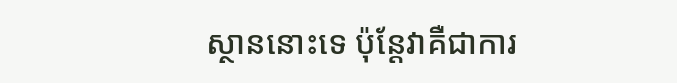ស្ថាននោះទេ ប៉ុន្តែវាគឺជាការ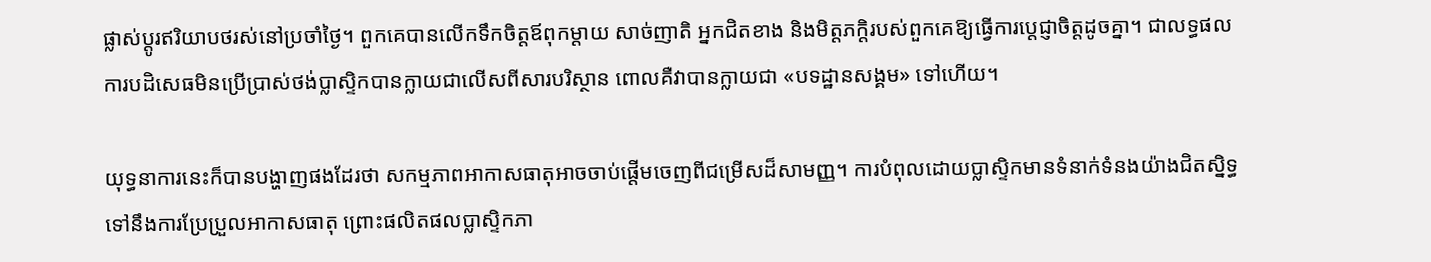ផ្លាស់ប្តូរឥរិយាបថរស់នៅប្រចាំថ្ងៃ។ ពួកគេបានលើកទឹកចិត្តឪពុកម្តាយ សាច់ញាតិ អ្នកជិតខាង និងមិត្តភក្តិរបស់ពួកគេឱ្យធ្វើការប្តេជ្ញាចិត្តដូចគ្នា។ ជាលទ្ធផល ការបដិសេធមិនប្រើប្រាស់ថង់ប្លាស្ទិកបានក្លាយជាលើសពីសារបរិស្ថាន ពោលគឺវាបានក្លាយជា «បទដ្ឋានសង្គម» ទៅហើយ។

យុទ្ធនាការនេះក៏បានបង្ហាញផងដែរថា សកម្មភាពអាកាសធាតុអាចចាប់ផ្តើមចេញពីជម្រើសដ៏សាមញ្ញ។ ការបំពុលដោយប្លាស្ទិកមានទំនាក់ទំនងយ៉ាងជិតស្និទ្ធទៅនឹងការប្រែប្រួលអាកាសធាតុ ព្រោះផលិតផលប្លាស្ទិកភា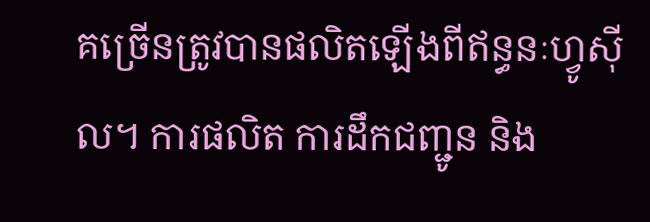គច្រើនត្រូវបានផលិតឡើងពីឥន្ធនៈហ្វូស៊ីល។ ការផលិត ការដឹកជញ្ជូន និង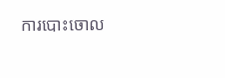ការបោះចោល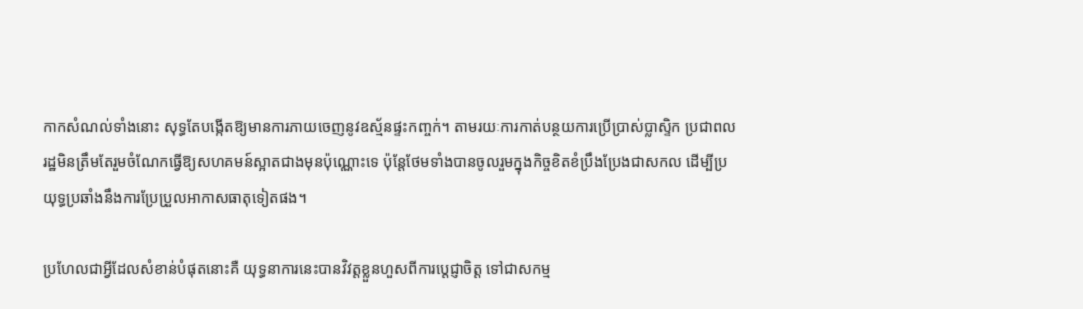កាកសំណល់ទាំងនោះ សុទ្ធតែបង្កើតឱ្យមានការភាយចេញនូវឧស្ម័នផ្ទះកញ្ចក់។ តាមរយៈការកាត់បន្ថយការប្រើប្រាស់ប្លាស្ទិក ប្រជាពលរដ្ឋមិនត្រឹមតែរួមចំណែកធ្វើឱ្យសហគមន៍ស្អាតជាងមុនប៉ុណ្ណោះទេ ប៉ុន្តែថែមទាំងបានចូលរួមក្នុងកិច្ចខិតខំប្រឹងប្រែងជាសកល ដើម្បីប្រយុទ្ធប្រឆាំងនឹងការប្រែប្រួលអាកាសធាតុទៀតផង។

ប្រហែលជាអ្វីដែលសំខាន់បំផុតនោះគឺ យុទ្ធនាការនេះបានវិវត្តខ្លួនហួសពីការប្តេជ្ញាចិត្ត ទៅជាសកម្ម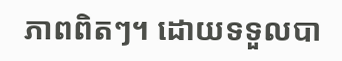ភាពពិតៗ។ ដោយទទួលបា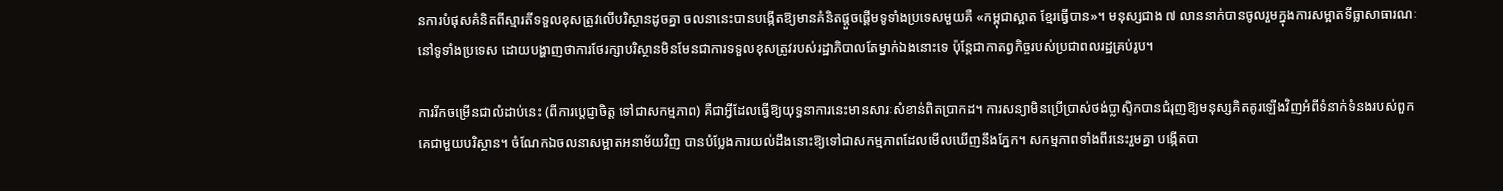នការបំផុសគំនិតពីស្មារតីទទួលខុសត្រូវលើបរិស្ថានដូចគ្នា ចលនានេះបានបង្កើតឱ្យមានគំនិតផ្តួចផ្តើមទូទាំងប្រទេសមួយគឺ «កម្ពុជាស្អាត ខ្មែរធ្វើបាន»។ មនុស្សជាង ៧ លាននាក់បានចូលរួមក្នុងការសម្អាតទីធ្លាសាធារណៈនៅទូទាំងប្រទេស ដោយបង្ហាញថាការថែរក្សាបរិស្ថានមិនមែនជាការទទួលខុសត្រូវរបស់រដ្ឋាភិបាលតែម្នាក់ឯងនោះទេ ប៉ុន្តែជាកាតព្វកិច្ចរបស់ប្រជាពលរដ្ឋគ្រប់រូប។

ការរីកចម្រើនជាលំដាប់នេះ (ពីការប្តេជ្ញាចិត្ត ទៅជាសកម្មភាព) គឺជាអ្វីដែលធ្វើឱ្យយុទ្ធនាការនេះមានសារៈសំខាន់ពិតប្រាកដ។ ការសន្យាមិនប្រើប្រាស់ថង់ប្លាស្ទិកបានជំរុញឱ្យមនុស្សគិតគូរឡើងវិញអំពីទំនាក់ទំនងរបស់ពួកគេជាមួយបរិស្ថាន។ ចំណែកឯចលនាសម្អាតអនាម័យវិញ បានបំប្លែងការយល់ដឹងនោះឱ្យទៅជាសកម្មភាពដែលមើលឃើញនឹងភ្នែក។ សកម្មភាពទាំងពីរនេះរួមគ្នា បង្កើតបា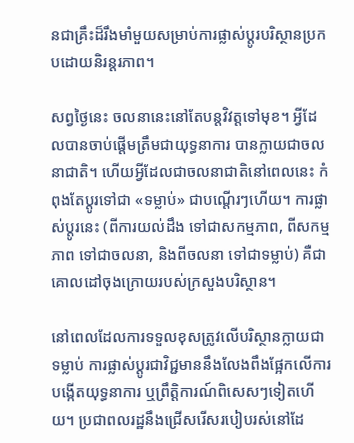នជាគ្រឹះដ៏រឹងមាំមួយសម្រាប់ការផ្លាស់ប្តូរបរិស្ថានប្រកបដោយនិរន្តរភាព។

សព្វថ្ងៃនេះ ចលនានេះនៅតែបន្តវិវត្តទៅមុខ។ អ្វីដែលបានចាប់ផ្តើមត្រឹមជាយុទ្ធនាការ បានក្លាយជាចលនាជាតិ។ ហើយអ្វីដែលជាចលនាជាតិនៅពេលនេះ កំពុងតែប្តូរទៅជា «ទម្លាប់» ជាបណ្តើរៗហើយ។ ការផ្លាស់ប្តូរនេះ (ពីការយល់ដឹង ទៅជាសកម្មភាព, ពីសកម្មភាព ទៅជាចលនា, និងពីចលនា ទៅជាទម្លាប់) គឺជាគោលដៅចុងក្រោយរបស់ក្រសួងបរិស្ថាន។

នៅពេលដែលការទទួលខុសត្រូវលើបរិស្ថានក្លាយជាទម្លាប់ ការផ្លាស់ប្តូរជាវិជ្ជមាននឹងលែងពឹងផ្អែកលើការបង្កើតយុទ្ធនាការ ឬព្រឹត្តិការណ៍ពិសេសៗទៀតហើយ។ ប្រជាពលរដ្ឋនឹងជ្រើសរើសរបៀបរស់នៅដែ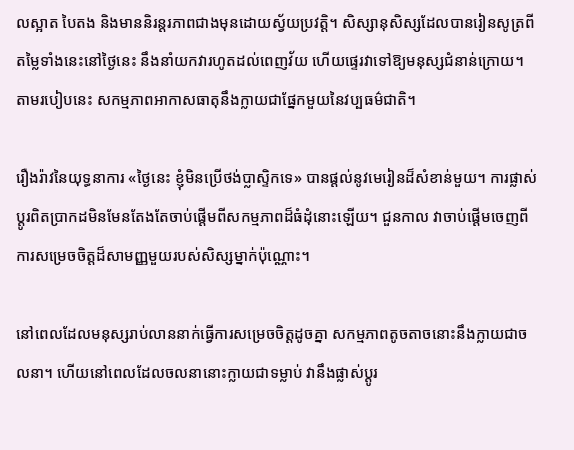លស្អាត បៃតង និងមាននិរន្តរភាពជាងមុនដោយស្វ័យប្រវត្តិ។ សិស្សានុសិស្សដែលបានរៀនសូត្រពីតម្លៃទាំងនេះនៅថ្ងៃនេះ នឹងនាំយកវារហូតដល់ពេញវ័យ ហើយផ្ទេរវាទៅឱ្យមនុស្សជំនាន់ក្រោយ។ តាមរបៀបនេះ សកម្មភាពអាកាសធាតុនឹងក្លាយជាផ្នែកមួយនៃវប្បធម៌ជាតិ។

រឿងរ៉ាវនៃយុទ្ធនាការ «ថ្ងៃនេះ ខ្ញុំមិនប្រើថង់ប្លាស្ទិកទេ» បានផ្តល់នូវមេរៀនដ៏សំខាន់មួយ។ ការផ្លាស់ប្តូរពិតប្រាកដមិនមែនតែងតែចាប់ផ្តើមពីសកម្មភាពដ៏ធំដុំនោះឡើយ។ ជួនកាល វាចាប់ផ្តើមចេញពីការសម្រេចចិត្តដ៏សាមញ្ញមួយរបស់សិស្សម្នាក់ប៉ុណ្ណោះ។

នៅពេលដែលមនុស្សរាប់លាននាក់ធ្វើការសម្រេចចិត្តដូចគ្នា សកម្មភាពតូចតាចនោះនឹងក្លាយជាចលនា។ ហើយនៅពេលដែលចលនានោះក្លាយជាទម្លាប់ វានឹងផ្លាស់ប្តូរ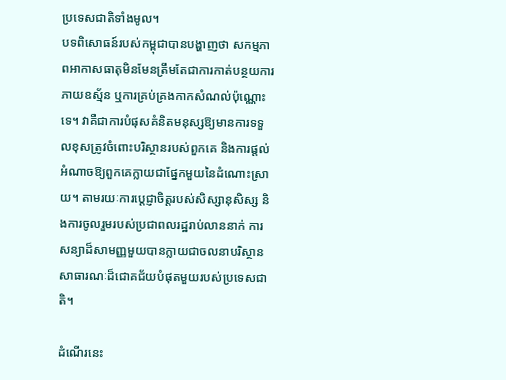ប្រទេសជាតិទាំងមូល។
បទពិសោធន៍របស់កម្ពុជាបានបង្ហាញថា សកម្មភាពអាកាសធាតុមិនមែនត្រឹមតែជាការកាត់បន្ថយការភាយឧស្ម័ន ឬការគ្រប់គ្រងកាកសំណល់ប៉ុណ្ណោះទេ។ វាគឺជាការបំផុសគំនិតមនុស្សឱ្យមានការទទួលខុសត្រូវចំពោះបរិស្ថានរបស់ពួកគេ និងការផ្តល់អំណាចឱ្យពួកគេក្លាយជាផ្នែកមួយនៃដំណោះស្រាយ។ តាមរយៈការប្តេជ្ញាចិត្តរបស់សិស្សានុសិស្ស និងការចូលរួមរបស់ប្រជាពលរដ្ឋរាប់លាននាក់ ការសន្យាដ៏សាមញ្ញមួយបានក្លាយជាចលនាបរិស្ថានសាធារណៈដ៏ជោគជ័យបំផុតមួយរបស់ប្រទេសជាតិ។

ដំណើរនេះ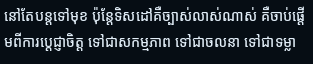នៅតែបន្តទៅមុខ ប៉ុន្តែទិសដៅគឺច្បាស់លាស់ណាស់ គឺចាប់ផ្តើមពីការប្តេជ្ញាចិត្ត ទៅជាសកម្មភាព ទៅជាចលនា ទៅជាទម្លា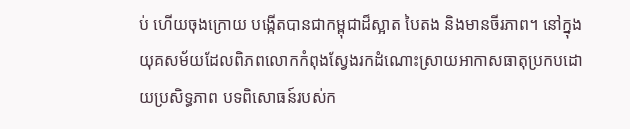ប់ ហើយចុងក្រោយ បង្កើតបានជាកម្ពុជាដ៏ស្អាត បៃតង និងមានចីរភាព។ នៅក្នុងយុគសម័យដែលពិភពលោកកំពុងស្វែងរកដំណោះស្រាយអាកាសធាតុប្រកបដោយប្រសិទ្ធភាព បទពិសោធន៍របស់ក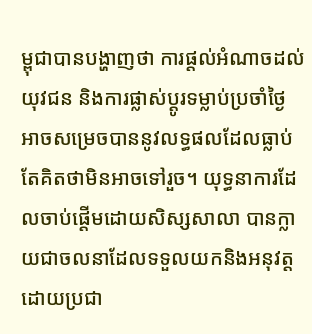ម្ពុជាបានបង្ហាញថា ការផ្តល់អំណាចដល់យុវជន និងការផ្លាស់ប្តូរទម្លាប់ប្រចាំថ្ងៃ អាចសម្រេចបាននូវលទ្ធផលដែលធ្លាប់តែគិតថាមិនអាចទៅរួច។ យុទ្ធនាការដែលចាប់ផ្តើមដោយសិស្សសាលា បានក្លាយជាចលនាដែលទទួលយកនិងអនុវត្តដោយប្រជា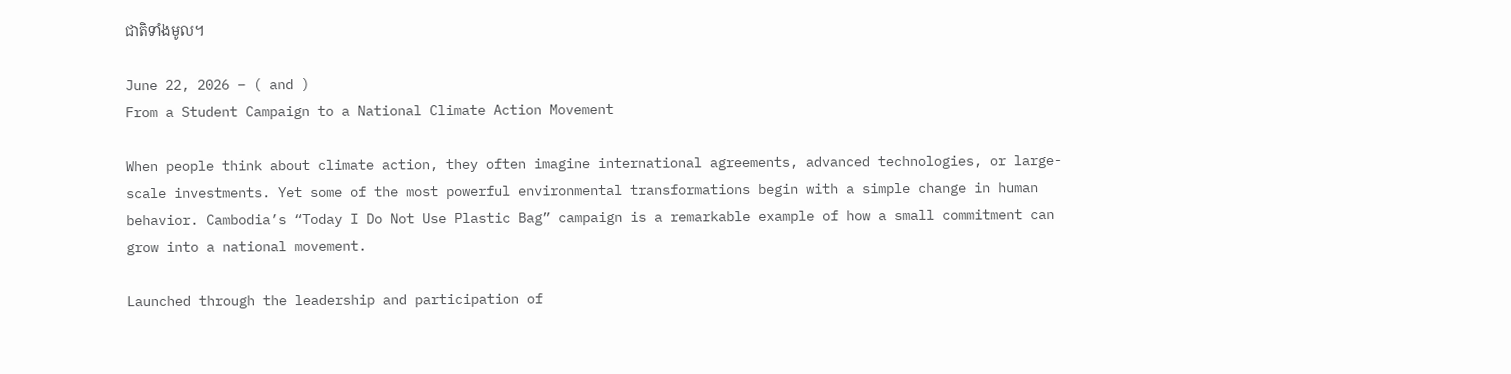ជាតិទាំងមូល។

June 22, 2026 – ( and )
From a Student Campaign to a National Climate Action Movement

When people think about climate action, they often imagine international agreements, advanced technologies, or large-scale investments. Yet some of the most powerful environmental transformations begin with a simple change in human behavior. Cambodia’s “Today I Do Not Use Plastic Bag” campaign is a remarkable example of how a small commitment can grow into a national movement.

Launched through the leadership and participation of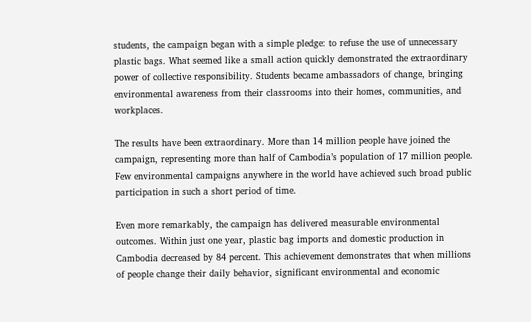students, the campaign began with a simple pledge: to refuse the use of unnecessary plastic bags. What seemed like a small action quickly demonstrated the extraordinary power of collective responsibility. Students became ambassadors of change, bringing environmental awareness from their classrooms into their homes, communities, and workplaces.

The results have been extraordinary. More than 14 million people have joined the campaign, representing more than half of Cambodia’s population of 17 million people. Few environmental campaigns anywhere in the world have achieved such broad public participation in such a short period of time.

Even more remarkably, the campaign has delivered measurable environmental outcomes. Within just one year, plastic bag imports and domestic production in Cambodia decreased by 84 percent. This achievement demonstrates that when millions of people change their daily behavior, significant environmental and economic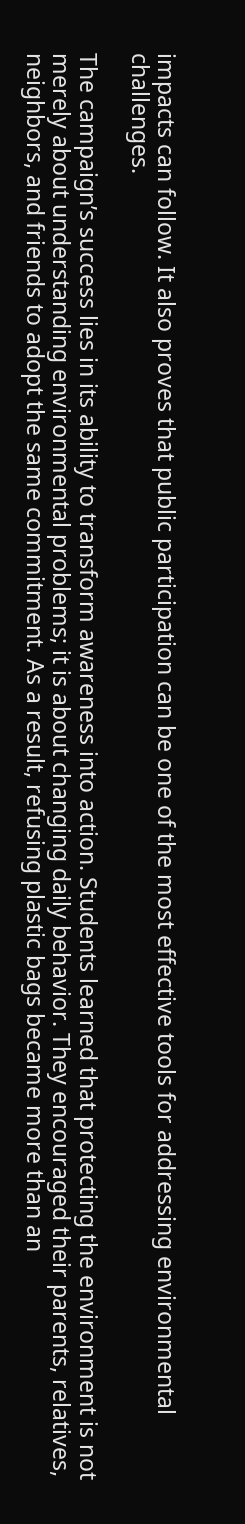impacts can follow. It also proves that public participation can be one of the most effective tools for addressing environmental challenges.

The campaign’s success lies in its ability to transform awareness into action. Students learned that protecting the environment is not merely about understanding environmental problems; it is about changing daily behavior. They encouraged their parents, relatives, neighbors, and friends to adopt the same commitment. As a result, refusing plastic bags became more than an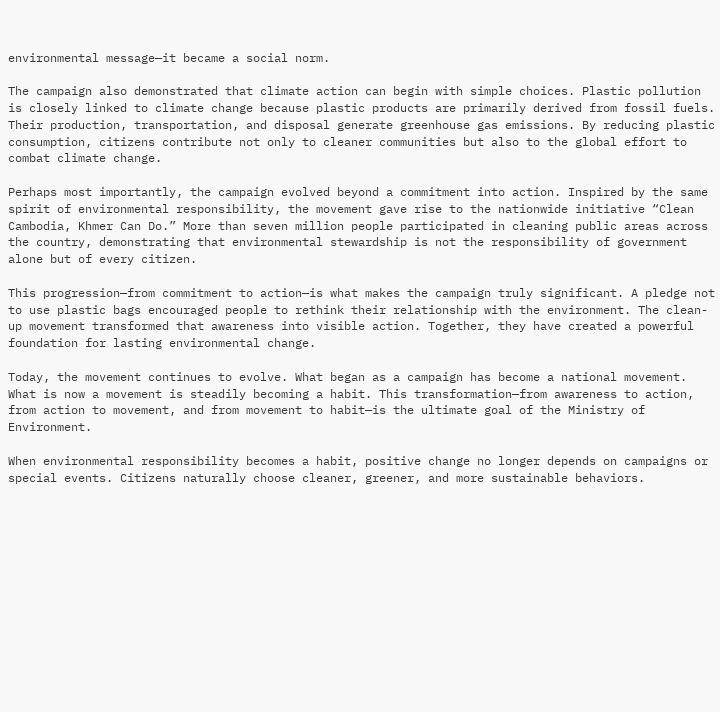environmental message—it became a social norm.

The campaign also demonstrated that climate action can begin with simple choices. Plastic pollution is closely linked to climate change because plastic products are primarily derived from fossil fuels. Their production, transportation, and disposal generate greenhouse gas emissions. By reducing plastic consumption, citizens contribute not only to cleaner communities but also to the global effort to combat climate change.

Perhaps most importantly, the campaign evolved beyond a commitment into action. Inspired by the same spirit of environmental responsibility, the movement gave rise to the nationwide initiative “Clean Cambodia, Khmer Can Do.” More than seven million people participated in cleaning public areas across the country, demonstrating that environmental stewardship is not the responsibility of government alone but of every citizen.

This progression—from commitment to action—is what makes the campaign truly significant. A pledge not to use plastic bags encouraged people to rethink their relationship with the environment. The clean-up movement transformed that awareness into visible action. Together, they have created a powerful foundation for lasting environmental change.

Today, the movement continues to evolve. What began as a campaign has become a national movement. What is now a movement is steadily becoming a habit. This transformation—from awareness to action, from action to movement, and from movement to habit—is the ultimate goal of the Ministry of Environment.

When environmental responsibility becomes a habit, positive change no longer depends on campaigns or special events. Citizens naturally choose cleaner, greener, and more sustainable behaviors.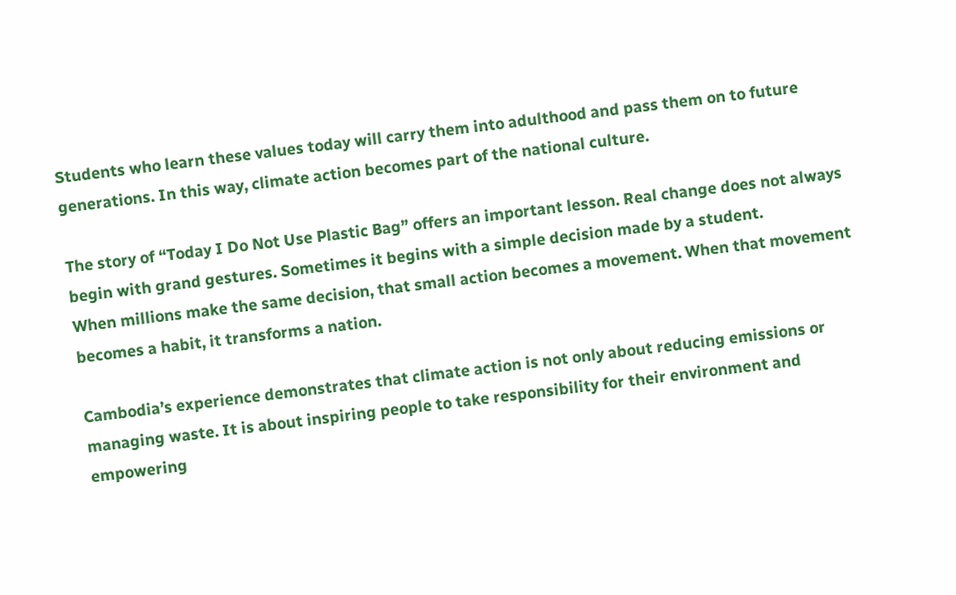Students who learn these values today will carry them into adulthood and pass them on to future generations. In this way, climate action becomes part of the national culture.

The story of “Today I Do Not Use Plastic Bag” offers an important lesson. Real change does not always begin with grand gestures. Sometimes it begins with a simple decision made by a student.
When millions make the same decision, that small action becomes a movement. When that movement becomes a habit, it transforms a nation.

Cambodia’s experience demonstrates that climate action is not only about reducing emissions or managing waste. It is about inspiring people to take responsibility for their environment and empowering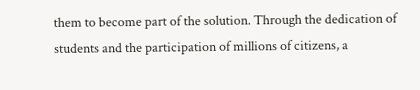them to become part of the solution. Through the dedication of students and the participation of millions of citizens, a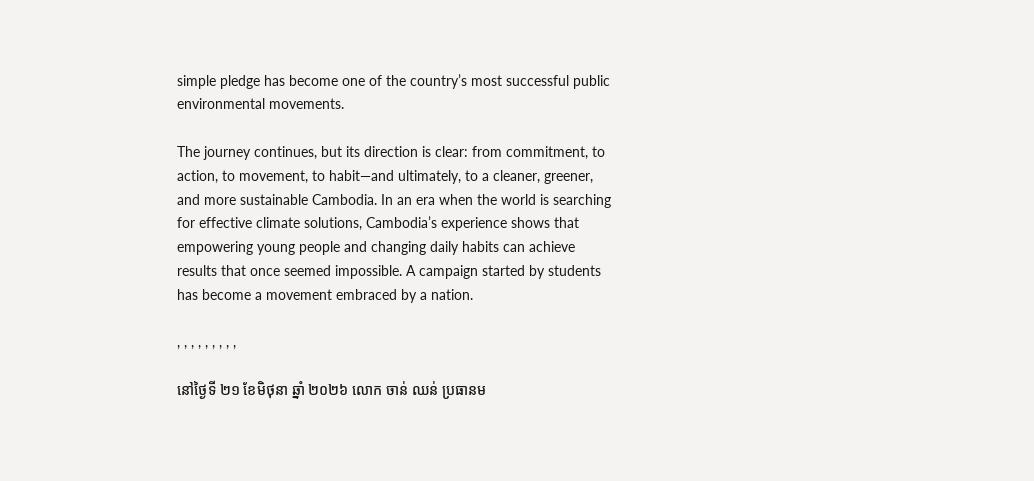simple pledge has become one of the country’s most successful public environmental movements.

The journey continues, but its direction is clear: from commitment, to action, to movement, to habit—and ultimately, to a cleaner, greener, and more sustainable Cambodia. In an era when the world is searching for effective climate solutions, Cambodia’s experience shows that empowering young people and changing daily habits can achieve results that once seemed impossible. A campaign started by students has become a movement embraced by a nation.

, , , , , , , , ,

នៅថ្ងៃទី ២១ ខែមិថុនា ឆ្នាំ ២០២៦ លោក ចាន់ ឈន់ ប្រធានម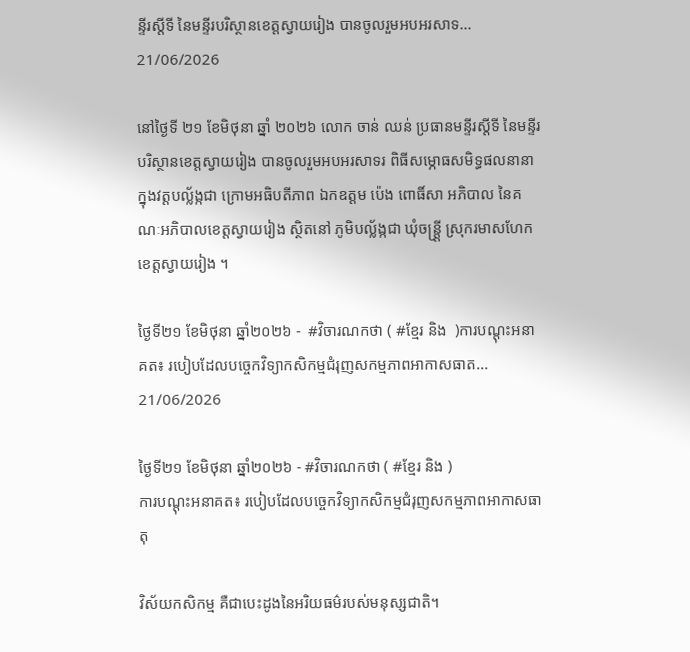ន្ទីរស្ដីទី នៃមន្ទីរបរិស្ថានខេត្តស្វាយរៀង បានចូលរួមអបអរសាទ...
21/06/2026

នៅថ្ងៃទី ២១ ខែមិថុនា ឆ្នាំ ២០២៦ លោក ចាន់ ឈន់ ប្រធានមន្ទីរស្ដីទី នៃមន្ទីរបរិស្ថានខេត្តស្វាយរៀង បានចូលរួមអបអរសាទរ ពិធីសម្ភោធសមិទ្ធផលនានាក្នុងវត្តបល្ល័ង្កជា ក្រោមអធិបតីភាព ឯកឧត្ដម ប៉េង ពោធិ៍សា អភិបាល នៃគណៈអភិបាលខេត្តស្វាយរៀង ស្ថិតនៅ ភូមិបល្ល័ង្កជា ឃុំចន្ត្រ្តី ស្រុករមាសហែក ខេត្តស្វាយរៀង ។

ថ្ងៃទី២១ ខែមិថុនា ឆ្នាំ២០២៦ -  #វិចារណកថា ( #ខ្មែរ និង  )ការបណ្តុះអនាគត៖ របៀបដែលបច្ចេកវិទ្យាកសិកម្មជំរុញសកម្មភាពអាកាសធាត...
21/06/2026

ថ្ងៃទី២១ ខែមិថុនា ឆ្នាំ២០២៦ - #វិចារណកថា ( #ខ្មែរ និង )
ការបណ្តុះអនាគត៖ របៀបដែលបច្ចេកវិទ្យាកសិកម្មជំរុញសកម្មភាពអាកាសធាតុ

វិស័យកសិកម្ម គឺជាបេះដូងនៃអរិយធម៌របស់មនុស្សជាតិ។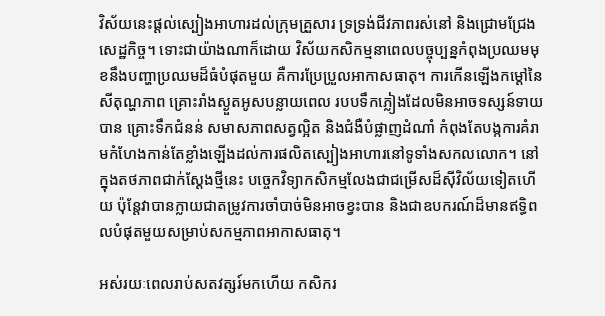វិស័យនេះផ្តល់ស្បៀងអាហារដល់ក្រុមគ្រួសារ ទ្រទ្រង់ជីវភាពរស់នៅ និងជ្រោមជ្រែងសេដ្ឋកិច្ច។ ទោះជាយ៉ាងណាក៏ដោយ វិស័យកសិកម្មនាពេលបច្ចុប្បន្នកំពុងប្រឈមមុខនឹងបញ្ហាប្រឈមដ៏ធំបំផុតមួយ គឺការប្រែប្រួលអាកាសធាតុ។ ការកើនឡើងកម្តៅនៃសីតុណ្ហភាព គ្រោះរាំងស្ងួតអូសបន្លាយពេល របបទឹកភ្លៀងដែលមិនអាចទស្សន៍ទាយបាន គ្រោះទឹកជំនន់ សមាសភាពសត្វល្អិត និងជំងឺបំផ្លាញដំណាំ កំពុងតែបង្កការគំរាមកំហែងកាន់តែខ្លាំងឡើងដល់ការផលិតស្បៀងអាហារនៅទូទាំងសកលលោក។ នៅក្នុងតថភាពជាក់ស្តែងថ្មីនេះ បច្ចេកវិទ្យាកសិកម្មលែងជាជម្រើសដ៏ស៊ីវិល័យទៀតហើយ ប៉ុន្តែវាបានក្លាយជាតម្រូវការចាំបាច់មិនអាចខ្វះបាន និងជាឧបករណ៍ដ៏មានឥទ្ធិពលបំផុតមួយសម្រាប់សកម្មភាពអាកាសធាតុ។

អស់រយៈពេលរាប់សតវត្សរ៍មកហើយ កសិករ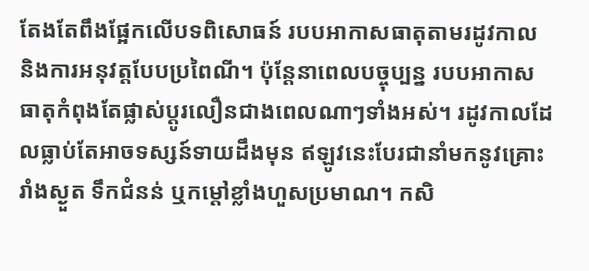តែងតែពឹងផ្អែកលើបទពិសោធន៍ របបអាកាសធាតុតាមរដូវកាល និងការអនុវត្តបែបប្រពៃណី។ ប៉ុន្តែនាពេលបច្ចុប្បន្ន របបអាកាសធាតុកំពុងតែផ្លាស់ប្តូរលឿនជាងពេលណាៗទាំងអស់។ រដូវកាលដែលធ្លាប់តែអាចទស្សន៍ទាយដឹងមុន ឥឡូវនេះបែរជានាំមកនូវគ្រោះរាំងស្ងួត ទឹកជំនន់ ឬកម្តៅខ្លាំងហួសប្រមាណ។ កសិ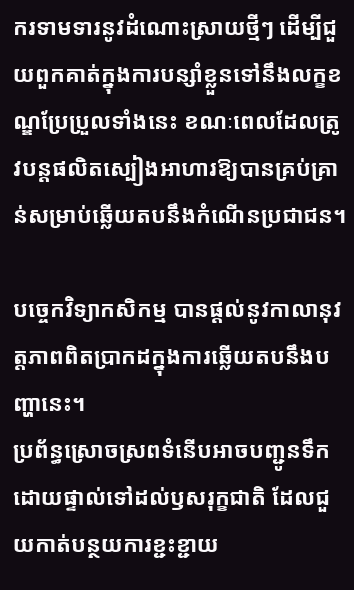ករទាមទារនូវដំណោះស្រាយថ្មីៗ ដើម្បីជួយពួកគាត់ក្នុងការបន្សាំខ្លួនទៅនឹងលក្ខខណ្ឌប្រែប្រួលទាំងនេះ ខណៈពេលដែលត្រូវបន្តផលិតស្បៀងអាហារឱ្យបានគ្រប់គ្រាន់សម្រាប់ឆ្លើយតបនឹងកំណើនប្រជាជន។

បច្ចេកវិទ្យាកសិកម្ម បានផ្តល់នូវកាលានុវត្តភាពពិតប្រាកដក្នុងការឆ្លើយតបនឹងបញ្ហានេះ។
ប្រព័ន្ធស្រោចស្រពទំនើបអាចបញ្ជូនទឹកដោយផ្ទាល់ទៅដល់ឫសរុក្ខជាតិ ដែលជួយកាត់បន្ថយការខ្ជះខ្ជាយ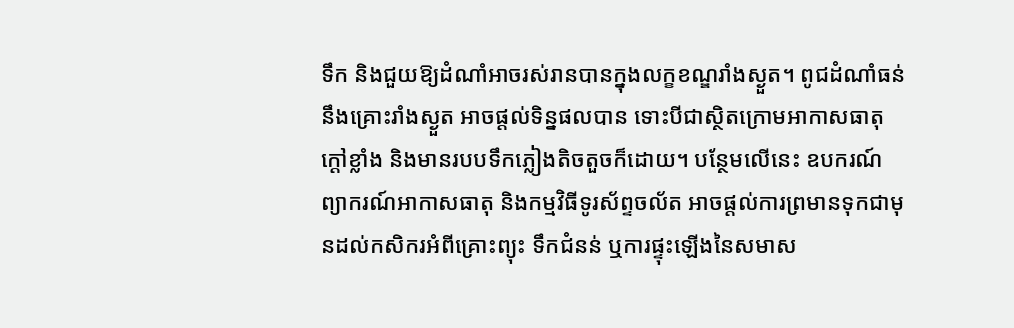ទឹក និងជួយឱ្យដំណាំអាចរស់រានបានក្នុងលក្ខខណ្ឌរាំងស្ងួត។ ពូជដំណាំធន់នឹងគ្រោះរាំងស្ងួត អាចផ្តល់ទិន្នផលបាន ទោះបីជាស្ថិតក្រោមអាកាសធាតុក្តៅខ្លាំង និងមានរបបទឹកភ្លៀងតិចតួចក៏ដោយ។ បន្ថែមលើនេះ ឧបករណ៍ព្យាករណ៍អាកាសធាតុ និងកម្មវិធីទូរស័ព្ទចល័ត អាចផ្តល់ការព្រមានទុកជាមុនដល់កសិករអំពីគ្រោះព្យុះ ទឹកជំនន់ ឬការផ្ទុះឡើងនៃសមាស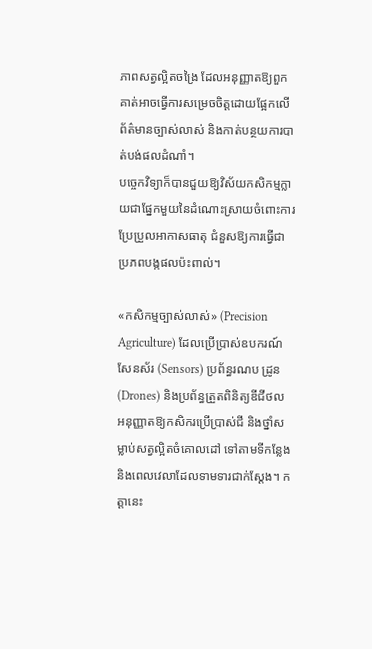ភាពសត្វល្អិតចង្រៃ ដែលអនុញ្ញាតឱ្យពួកគាត់អាចធ្វើការសម្រេចចិត្តដោយផ្អែកលើព័ត៌មានច្បាស់លាស់ និងកាត់បន្ថយការបាត់បង់ផលដំណាំ។
បច្ចេកវិទ្យាក៏បានជួយឱ្យវិស័យកសិកម្មក្លាយជាផ្នែកមួយនៃដំណោះស្រាយចំពោះការប្រែប្រួលអាកាសធាតុ ជំនួសឱ្យការធ្វើជាប្រភពបង្កផលប៉ះពាល់។

«កសិកម្មច្បាស់លាស់» (Precision Agriculture) ដែលប្រើប្រាស់ឧបករណ៍សែនស័រ (Sensors) ប្រព័ន្ធរណប ដ្រូន (Drones) និងប្រព័ន្ធត្រួតពិនិត្យឌីជីថល អនុញ្ញាតឱ្យកសិករប្រើប្រាស់ជី និងថ្នាំសម្លាប់សត្វល្អិតចំគោលដៅ ទៅតាមទីកន្លែង និងពេលវេលាដែលទាមទារជាក់ស្តែង។ កត្តានេះ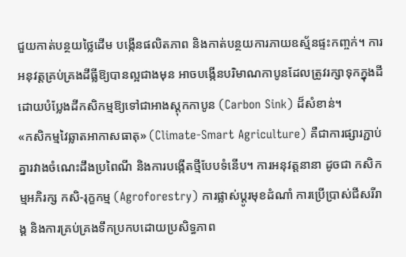ជួយកាត់បន្ថយថ្លៃដើម បង្កើនផលិតភាព និងកាត់បន្ថយការភាយឧស្ម័នផ្ទះកញ្ចក់។ ការអនុវត្តគ្រប់គ្រងដីធ្លីឱ្យបានល្អជាងមុន អាចបង្កើនបរិមាណកាបូនដែលត្រូវរក្សាទុកក្នុងដី ដោយបំប្លែងដីកសិកម្មឱ្យទៅជាអាងស្តុកកាបូន (Carbon Sink) ដ៏សំខាន់។
«កសិកម្មវៃឆ្លាតអាកាសធាតុ» (Climate-Smart Agriculture) គឺជាការផ្សារភ្ជាប់គ្នារវាងចំណេះដឹងប្រពៃណី និងការបង្កើតថ្មីបែបទំនើប។ ការអនុវត្តនានា ដូចជា កសិកម្មអភិរក្ស កសិ-រុក្ខកម្ម (Agroforestry) ការផ្លាស់ប្តូរមុខដំណាំ ការប្រើប្រាស់ជីសរីរាង្គ និងការគ្រប់គ្រងទឹកប្រកបដោយប្រសិទ្ធភាព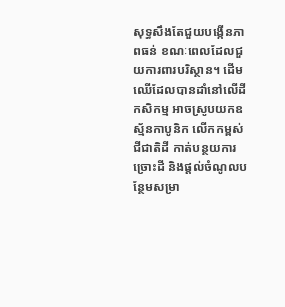សុទ្ធសឹងតែជួយបង្កើនភាពធន់ ខណៈពេលដែលជួយការពារបរិស្ថាន។ ដើមឈើដែលបានដាំនៅលើដីកសិកម្ម អាចស្រូបយកឧស្ម័នកាបូនិក លើកកម្ពស់ជីជាតិដី កាត់បន្ថយការច្រោះដី និងផ្តល់ចំណូលបន្ថែមសម្រា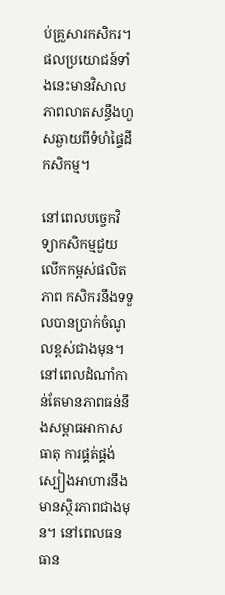ប់គ្រួសារកសិករ។
ផលប្រយោជន៍ទាំងនេះមានវិសាលភាពលាតសន្ធឹងហួសឆ្ងាយពីទំហំផ្ទៃដីកសិកម្ម។

នៅពេលបច្ចេកវិទ្យាកសិកម្មជួយលើកកម្ពស់ផលិតភាព កសិករនឹងទទួលបានប្រាក់ចំណូលខ្ពស់ជាងមុន។ នៅពេលដំណាំកាន់តែមានភាពធន់នឹងសម្ពាធអាកាសធាតុ ការផ្គត់ផ្គង់ស្បៀងអាហារនឹងមានស្ថិរភាពជាងមុន។ នៅពេលធនធាន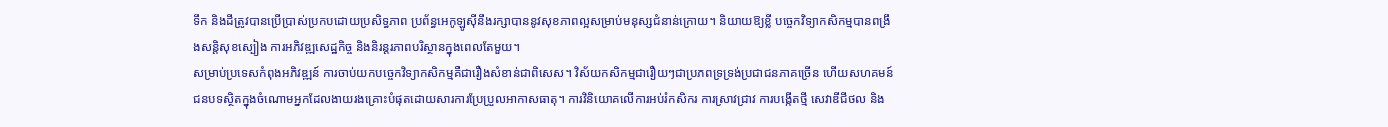ទឹក និងដីត្រូវបានប្រើប្រាស់ប្រកបដោយប្រសិទ្ធភាព ប្រព័ន្ធអេកូឡូស៊ីនឹងរក្សាបាននូវសុខភាពល្អសម្រាប់មនុស្សជំនាន់ក្រោយ។ និយាយឱ្យខ្លី បច្ចេកវិទ្យាកសិកម្មបានពង្រឹងសន្តិសុខស្បៀង ការអភិវឌ្ឍសេដ្ឋកិច្ច និងនិរន្តរភាពបរិស្ថានក្នុងពេលតែមួយ។
សម្រាប់ប្រទេសកំពុងអភិវឌ្ឍន៍ ការចាប់យកបច្ចេកវិទ្យាកសិកម្មគឺជារឿងសំខាន់ជាពិសេស។ វិស័យកសិកម្មជារឿយៗជាប្រភពទ្រទ្រង់ប្រជាជនភាគច្រើន ហើយសហគមន៍ជនបទស្ថិតក្នុងចំណោមអ្នកដែលងាយរងគ្រោះបំផុតដោយសារការប្រែប្រួលអាកាសធាតុ។ ការវិនិយោគលើការអប់រំកសិករ ការស្រាវជ្រាវ ការបង្កើតថ្មី សេវាឌីជីថល និង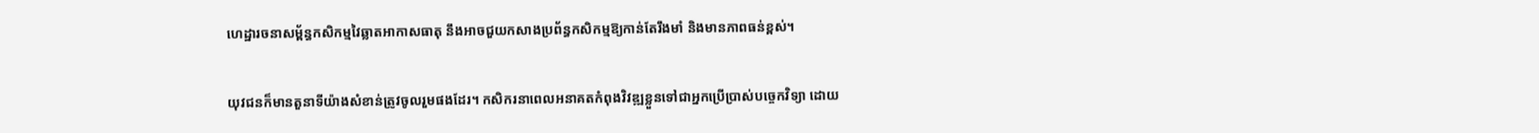ហេដ្ឋារចនាសម្ព័ន្ធកសិកម្មវៃឆ្លាតអាកាសធាតុ នឹងអាចជួយកសាងប្រព័ន្ធកសិកម្មឱ្យកាន់តែរឹងមាំ និងមានភាពធន់ខ្ពស់។

យុវជនក៏មានតួនាទីយ៉ាងសំខាន់ត្រូវចូលរួមផងដែរ។ កសិករនាពេលអនាគតកំពុងវិវឌ្ឍខ្លួនទៅជាអ្នកប្រើប្រាស់បច្ចេកវិទ្យា ដោយ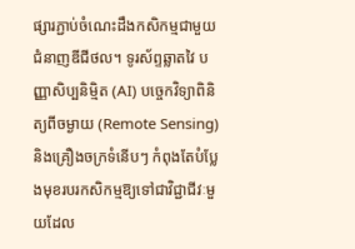ផ្សារភ្ជាប់ចំណេះដឹងកសិកម្មជាមួយជំនាញឌីជីថល។ ទូរស័ព្ទឆ្លាតវៃ បញ្ញាសិប្បនិម្មិត (AI) បច្ចេកវិទ្យាពិនិត្យពីចម្ងាយ (Remote Sensing) និងគ្រឿងចក្រទំនើបៗ កំពុងតែបំប្លែងមុខរបរកសិកម្មឱ្យទៅជាវិជ្ជាជីវៈមួយដែល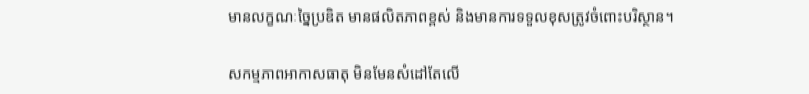មានលក្ខណៈច្នៃប្រឌិត មានផលិតភាពខ្ពស់ និងមានការទទួលខុសត្រូវចំពោះបរិស្ថាន។

សកម្មភាពអាកាសធាតុ មិនមែនសំដៅតែលើ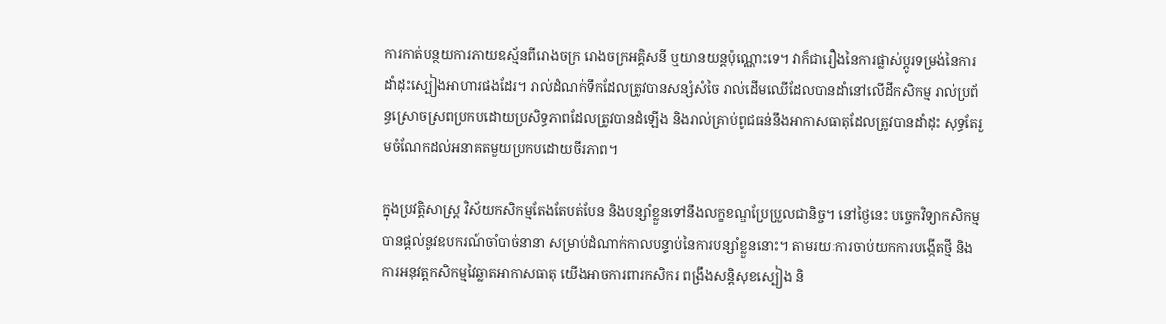ការកាត់បន្ថយការភាយឧស្ម័នពីរោងចក្រ រោងចក្រអគ្គិសនី ឬយានយន្តប៉ុណ្ណោះទេ។ វាក៏ជារឿងនៃការផ្លាស់ប្តូរទម្រង់នៃការដាំដុះស្បៀងអាហារផងដែរ។ រាល់ដំណក់ទឹកដែលត្រូវបានសន្សំសំចៃ រាល់ដើមឈើដែលបានដាំនៅលើដីកសិកម្ម រាល់ប្រព័ន្ធស្រោចស្រពប្រកបដោយប្រសិទ្ធភាពដែលត្រូវបានដំឡើង និងរាល់គ្រាប់ពូជធន់នឹងអាកាសធាតុដែលត្រូវបានដាំដុះ សុទ្ធតែរួមចំណែកដល់អនាគតមួយប្រកបដោយចីរភាព។

ក្នុងប្រវត្តិសាស្ត្រ វិស័យកសិកម្មតែងតែបត់បែន និងបន្សាំខ្លួនទៅនឹងលក្ខខណ្ឌប្រែប្រួលជានិច្ច។ នៅថ្ងៃនេះ បច្ចេកវិទ្យាកសិកម្មបានផ្តល់នូវឧបករណ៍ចាំបាច់នានា សម្រាប់ដំណាក់កាលបន្ទាប់នៃការបន្សាំខ្លួននោះ។ តាមរយៈការចាប់យកការបង្កើតថ្មី និងការអនុវត្តកសិកម្មវៃឆ្លាតអាកាសធាតុ យើងអាចការពារកសិករ ពង្រឹងសន្តិសុខស្បៀង និ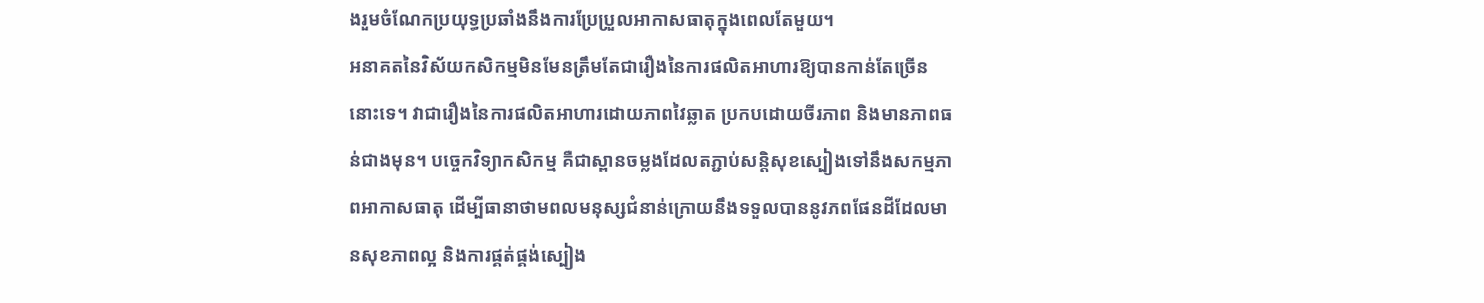ងរួមចំណែកប្រយុទ្ធប្រឆាំងនឹងការប្រែប្រួលអាកាសធាតុក្នុងពេលតែមួយ។
អនាគតនៃវិស័យកសិកម្មមិនមែនត្រឹមតែជារឿងនៃការផលិតអាហារឱ្យបានកាន់តែច្រើននោះទេ។ វាជារឿងនៃការផលិតអាហារដោយភាពវៃឆ្លាត ប្រកបដោយចីរភាព និងមានភាពធន់ជាងមុន។ បច្ចេកវិទ្យាកសិកម្ម គឺជាស្ពានចម្លងដែលតភ្ជាប់សន្តិសុខស្បៀងទៅនឹងសកម្មភាពអាកាសធាតុ ដើម្បីធានាថាមពលមនុស្សជំនាន់ក្រោយនឹងទទួលបាននូវភពផែនដីដែលមានសុខភាពល្អ និងការផ្គត់ផ្គង់ស្បៀង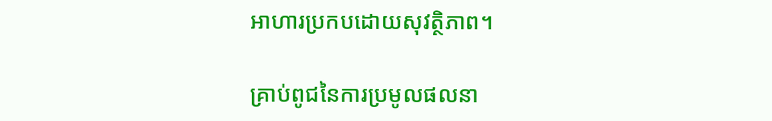អាហារប្រកបដោយសុវត្ថិភាព។

គ្រាប់ពូជនៃការប្រមូលផលនា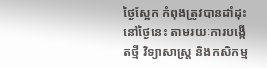ថ្ងៃស្អែក កំពុងត្រូវបានដាំដុះនៅថ្ងៃនេះ តាមរយៈការបង្កើតថ្មី វិទ្យាសាស្ត្រ និងកសិកម្ម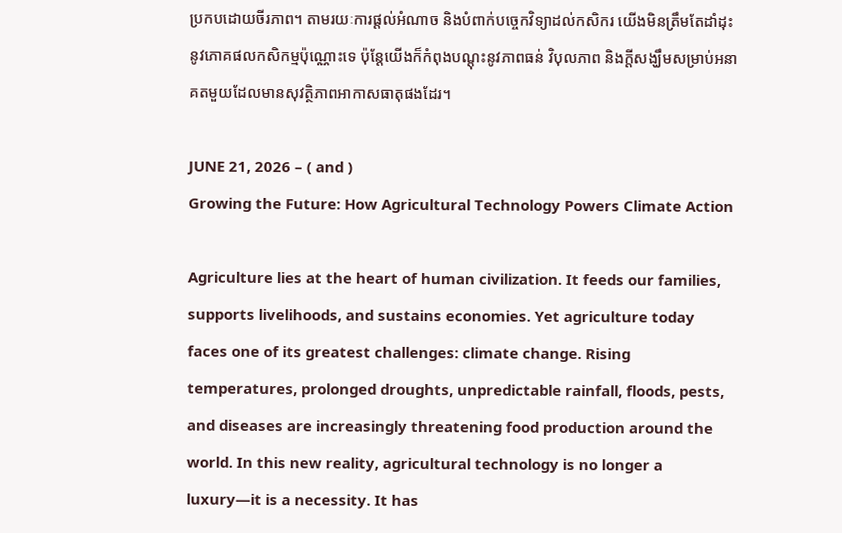ប្រកបដោយចីរភាព។ តាមរយៈការផ្តល់អំណាច និងបំពាក់បច្ចេកវិទ្យាដល់កសិករ យើងមិនត្រឹមតែដាំដុះនូវភោគផលកសិកម្មប៉ុណ្ណោះទេ ប៉ុន្តែយើងក៏កំពុងបណ្តុះនូវភាពធន់ វិបុលភាព និងក្តីសង្ឃឹមសម្រាប់អនាគតមួយដែលមានសុវត្ថិភាពអាកាសធាតុផងដែរ។

JUNE 21, 2026 – ( and )
Growing the Future: How Agricultural Technology Powers Climate Action

Agriculture lies at the heart of human civilization. It feeds our families, supports livelihoods, and sustains economies. Yet agriculture today faces one of its greatest challenges: climate change. Rising temperatures, prolonged droughts, unpredictable rainfall, floods, pests, and diseases are increasingly threatening food production around the world. In this new reality, agricultural technology is no longer a luxury—it is a necessity. It has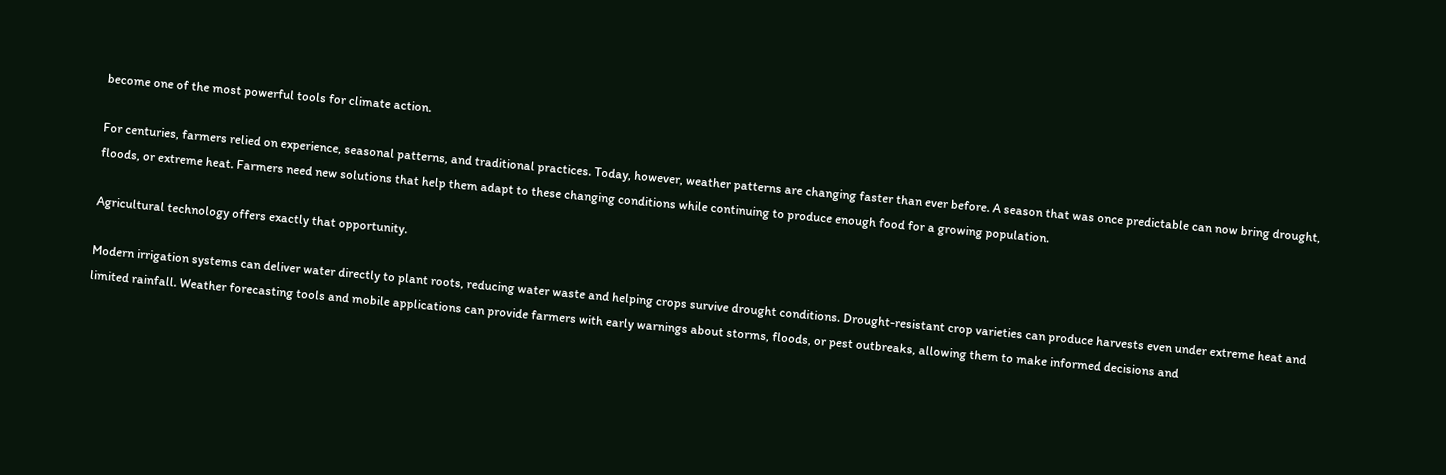become one of the most powerful tools for climate action.

For centuries, farmers relied on experience, seasonal patterns, and traditional practices. Today, however, weather patterns are changing faster than ever before. A season that was once predictable can now bring drought, floods, or extreme heat. Farmers need new solutions that help them adapt to these changing conditions while continuing to produce enough food for a growing population.

Agricultural technology offers exactly that opportunity.

Modern irrigation systems can deliver water directly to plant roots, reducing water waste and helping crops survive drought conditions. Drought-resistant crop varieties can produce harvests even under extreme heat and limited rainfall. Weather forecasting tools and mobile applications can provide farmers with early warnings about storms, floods, or pest outbreaks, allowing them to make informed decisions and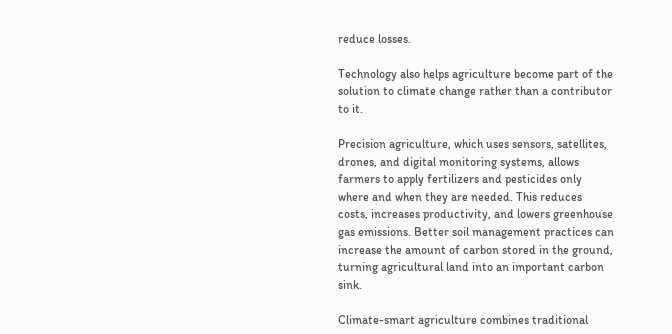reduce losses.

Technology also helps agriculture become part of the solution to climate change rather than a contributor to it.

Precision agriculture, which uses sensors, satellites, drones, and digital monitoring systems, allows farmers to apply fertilizers and pesticides only where and when they are needed. This reduces costs, increases productivity, and lowers greenhouse gas emissions. Better soil management practices can increase the amount of carbon stored in the ground, turning agricultural land into an important carbon sink.

Climate-smart agriculture combines traditional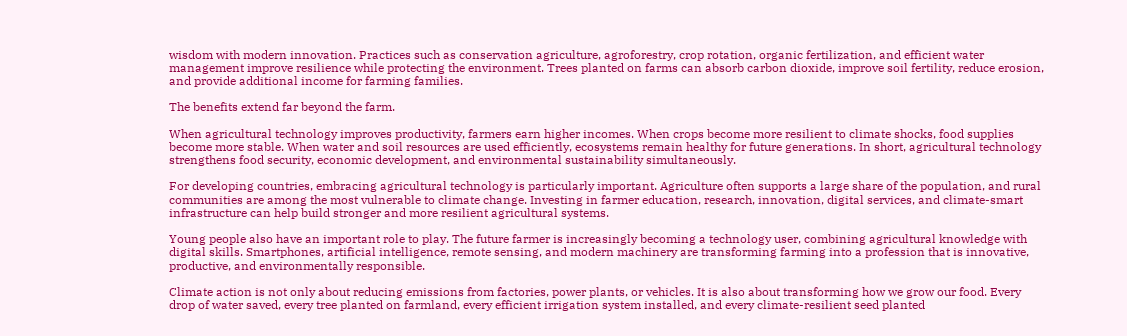wisdom with modern innovation. Practices such as conservation agriculture, agroforestry, crop rotation, organic fertilization, and efficient water management improve resilience while protecting the environment. Trees planted on farms can absorb carbon dioxide, improve soil fertility, reduce erosion, and provide additional income for farming families.

The benefits extend far beyond the farm.

When agricultural technology improves productivity, farmers earn higher incomes. When crops become more resilient to climate shocks, food supplies become more stable. When water and soil resources are used efficiently, ecosystems remain healthy for future generations. In short, agricultural technology strengthens food security, economic development, and environmental sustainability simultaneously.

For developing countries, embracing agricultural technology is particularly important. Agriculture often supports a large share of the population, and rural communities are among the most vulnerable to climate change. Investing in farmer education, research, innovation, digital services, and climate-smart infrastructure can help build stronger and more resilient agricultural systems.

Young people also have an important role to play. The future farmer is increasingly becoming a technology user, combining agricultural knowledge with digital skills. Smartphones, artificial intelligence, remote sensing, and modern machinery are transforming farming into a profession that is innovative, productive, and environmentally responsible.

Climate action is not only about reducing emissions from factories, power plants, or vehicles. It is also about transforming how we grow our food. Every drop of water saved, every tree planted on farmland, every efficient irrigation system installed, and every climate-resilient seed planted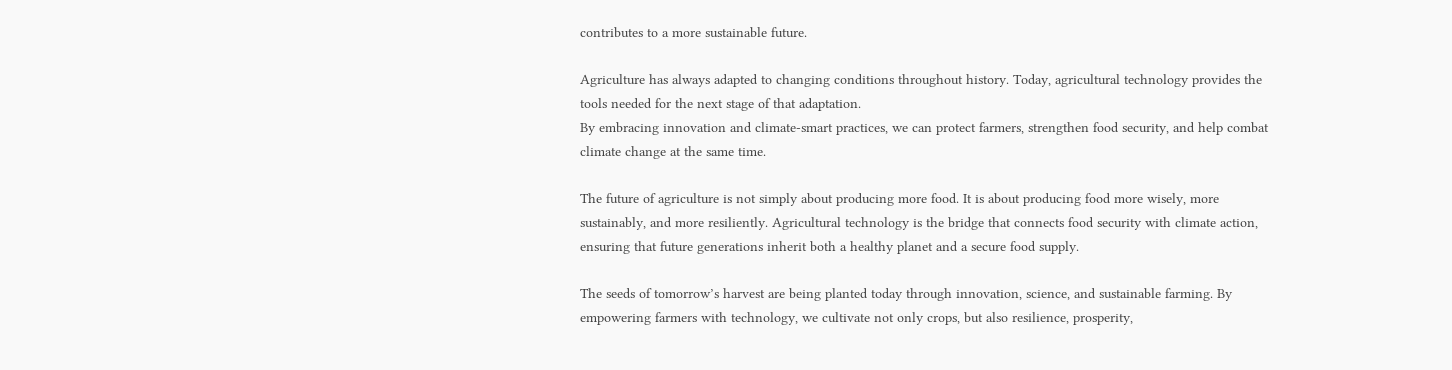contributes to a more sustainable future.

Agriculture has always adapted to changing conditions throughout history. Today, agricultural technology provides the tools needed for the next stage of that adaptation.
By embracing innovation and climate-smart practices, we can protect farmers, strengthen food security, and help combat climate change at the same time.

The future of agriculture is not simply about producing more food. It is about producing food more wisely, more sustainably, and more resiliently. Agricultural technology is the bridge that connects food security with climate action, ensuring that future generations inherit both a healthy planet and a secure food supply.

The seeds of tomorrow’s harvest are being planted today through innovation, science, and sustainable farming. By empowering farmers with technology, we cultivate not only crops, but also resilience, prosperity,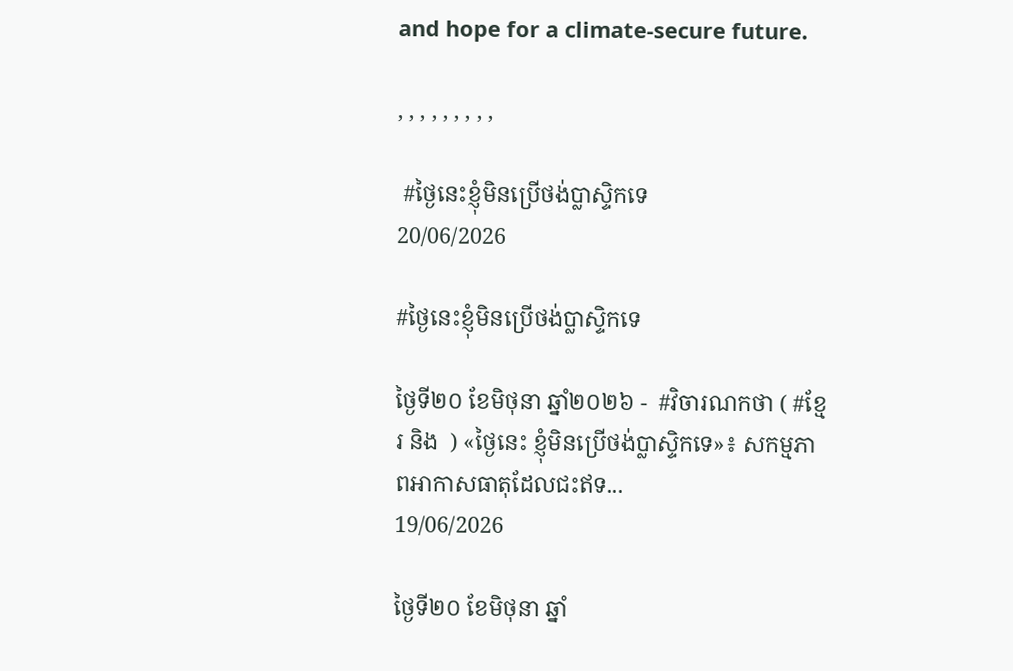and hope for a climate-secure future.

, , , , , , , , ,

 #ថ្ងៃនេះខ្ញុំមិនប្រេីថង់ប្លាស្ទិកទេ
20/06/2026

#ថ្ងៃនេះខ្ញុំមិនប្រេីថង់ប្លាស្ទិកទេ

ថ្ងៃទី២០ ខែមិថុនា ឆ្នាំ២០២៦ -  #វិចារណកថា ( #ខ្មែរ និង  ) «ថ្ងៃនេះ ខ្ញុំមិនប្រើថង់ប្លាស្ទិកទេ»៖ សកម្មភាពអាកាសធាតុដែលជះឥទ...
19/06/2026

ថ្ងៃទី២០ ខែមិថុនា ឆ្នាំ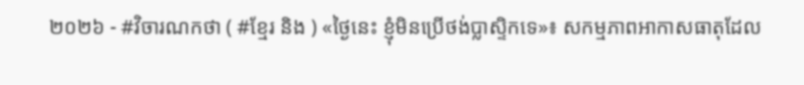២០២៦ - #វិចារណកថា ( #ខ្មែរ និង ) «ថ្ងៃនេះ ខ្ញុំមិនប្រើថង់ប្លាស្ទិកទេ»៖ សកម្មភាពអាកាសធាតុដែល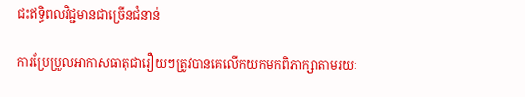ជះឥទ្ធិពលវិជ្ជមានជាច្រើនជំនាន់

ការប្រែប្រួលអាកាសធាតុជារឿយៗត្រូវបានគេលើកយកមកពិភាក្សាតាមរយៈ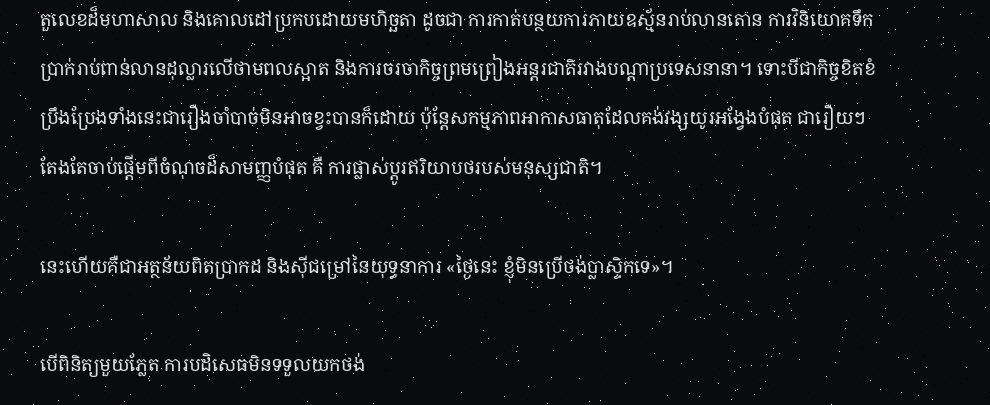តួលេខដ៏មហាសាល និងគោលដៅប្រកបដោយមហិច្ឆតា ដូចជា ការកាត់បន្ថយការភាយឧស្ម័នរាប់លានតោន ការវិនិយោគទឹកប្រាក់រាប់ពាន់លានដុល្លារលើថាមពលស្អាត និងការចរចាកិច្ចព្រមព្រៀងអន្តរជាតិរវាងបណ្តាប្រទេសនានា។ ទោះបីជាកិច្ចខិតខំប្រឹងប្រែងទាំងនេះជារឿងចាំបាច់មិនអាចខ្វះបានក៏ដោយ ប៉ុន្តែសកម្មភាពអាកាសធាតុដែលគង់វង្សយូរអង្វែងបំផុត ជារឿយៗតែងតែចាប់ផ្តើមពីចំណុចដ៏សាមញ្ញបំផុត គឺ ការផ្លាស់ប្តូរឥរិយាបថរបស់មនុស្សជាតិ។

នេះហើយគឺជាអត្ថន័យពិតប្រាកដ និងស៊ីជម្រៅនៃយុទ្ធនាការ «ថ្ងៃនេះ ខ្ញុំមិនប្រើថង់ប្លាស្ទិកទេ»។

បើពិនិត្យមួយភ្លែត ការបដិសេធមិនទទួលយកថង់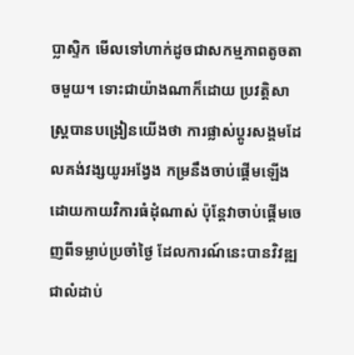ប្លាស្ទិក មើលទៅហាក់ដូចជាសកម្មភាពតូចតាចមួយ។ ទោះជាយ៉ាងណាក៏ដោយ ប្រវត្តិសាស្ត្របានបង្រៀនយើងថា ការផ្លាស់ប្តូរសង្គមដែលគង់វង្សយូរអង្វែង កម្រនឹងចាប់ផ្តើមឡើងដោយកាយវិការធំដុំណាស់ ប៉ុន្តែវាចាប់ផ្តើមចេញពីទម្លាប់ប្រចាំថ្ងៃ ដែលការណ៍នេះបានវិវឌ្ឍជាលំដាប់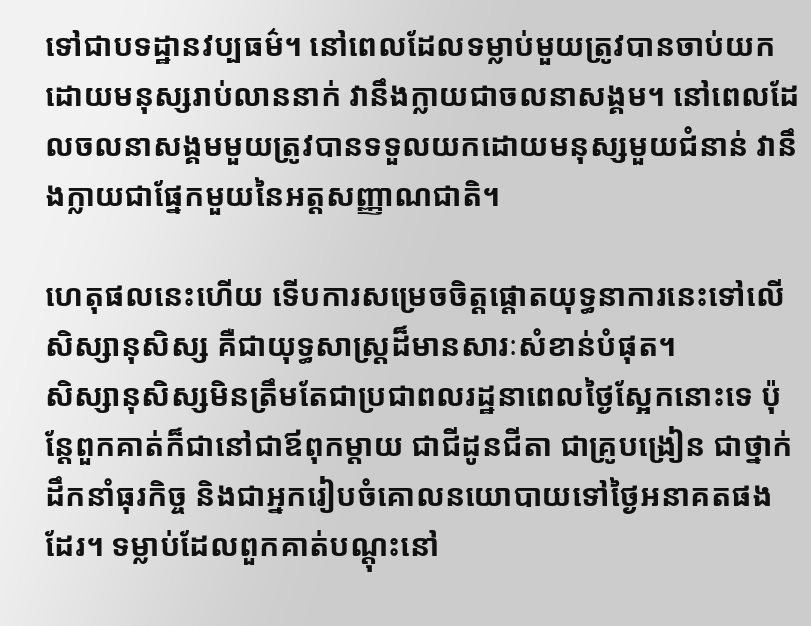ទៅជាបទដ្ឋានវប្បធម៌។ នៅពេលដែលទម្លាប់មួយត្រូវបានចាប់យកដោយមនុស្សរាប់លាននាក់ វានឹងក្លាយជាចលនាសង្គម។ នៅពេលដែលចលនាសង្គមមួយត្រូវបានទទួលយកដោយមនុស្សមួយជំនាន់ វានឹងក្លាយជាផ្នែកមួយនៃអត្តសញ្ញាណជាតិ។

ហេតុផលនេះហើយ ទើបការសម្រេចចិត្តផ្តោតយុទ្ធនាការនេះទៅលើសិស្សានុសិស្ស គឺជាយុទ្ធសាស្ត្រដ៏មានសារៈសំខាន់បំផុត។
សិស្សានុសិស្សមិនត្រឹមតែជាប្រជាពលរដ្ឋនាពេលថ្ងៃស្អែកនោះទេ ប៉ុន្តែពួកគាត់ក៏ជានៅជាឪពុកម្តាយ ជាជីដូនជីតា ជាគ្រូបង្រៀន ជាថ្នាក់ដឹកនាំធុរកិច្ច និងជាអ្នករៀបចំគោលនយោបាយទៅថ្ងៃអនាគតផងដែរ។ ទម្លាប់ដែលពួកគាត់បណ្តុះនៅ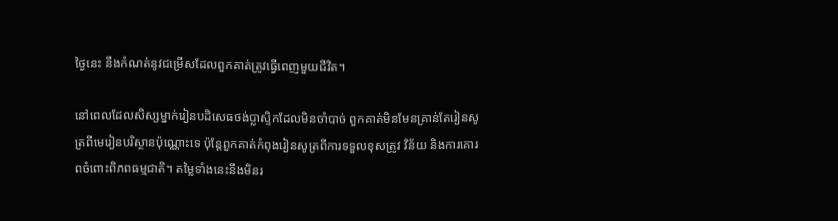ថ្ងៃនេះ នឹងកំណត់នូវជម្រើសដែលពួកគាត់ត្រូវធ្វើពេញមួយជីវិត។

នៅពេលដែលសិស្សម្នាក់រៀនបដិសេធថង់ប្លាស្ទិកដែលមិនចាំបាច់ ពួកគាត់មិនមែនគ្រាន់តែរៀនសូត្រពីមេរៀនបរិស្ថានប៉ុណ្ណោះទេ ប៉ុន្តែពួកគាត់កំពុងរៀនសូត្រពីការទទួលខុសត្រូវ វិន័យ និងការគោរពចំពោះពិភពធម្មជាតិ។ តម្លៃទាំងនេះនឹងមិនរ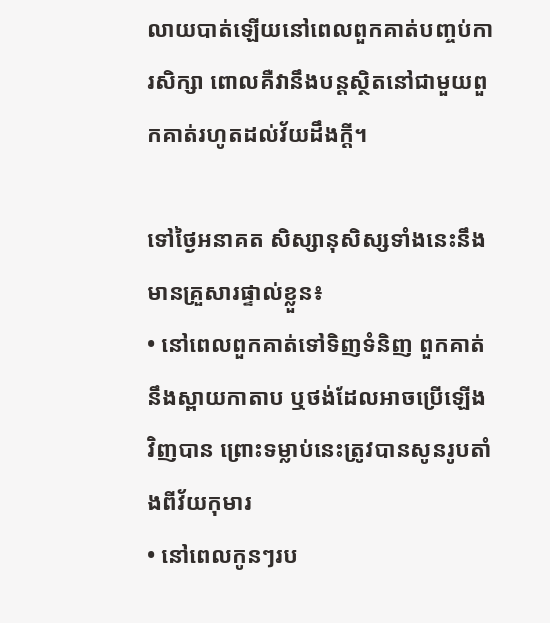លាយបាត់ឡើយនៅពេលពួកគាត់បញ្ចប់ការសិក្សា ពោលគឺវានឹងបន្តស្ថិតនៅជាមួយពួកគាត់រហូតដល់វ័យដឹងក្តី។

ទៅថ្ងៃអនាគត សិស្សានុសិស្សទាំងនេះនឹងមានគ្រួសារផ្ទាល់ខ្លួន៖
• នៅពេលពួកគាត់ទៅទិញទំនិញ ពួកគាត់នឹងស្ពាយកាតាប ឬថង់ដែលអាចប្រើឡើងវិញបាន ព្រោះទម្លាប់នេះត្រូវបានសូនរូបតាំងពីវ័យកុមារ
• នៅពេលកូនៗរប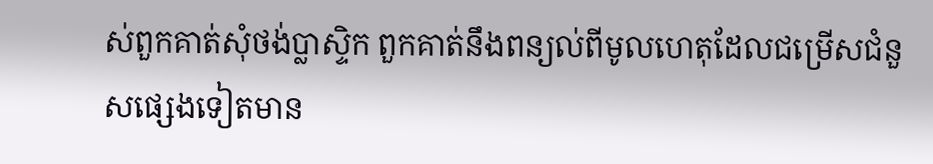ស់ពួកគាត់សុំថង់ប្លាស្ទិក ពួកគាត់នឹងពន្យល់ពីមូលហេតុដែលជម្រើសជំនួសផ្សេងទៀតមាន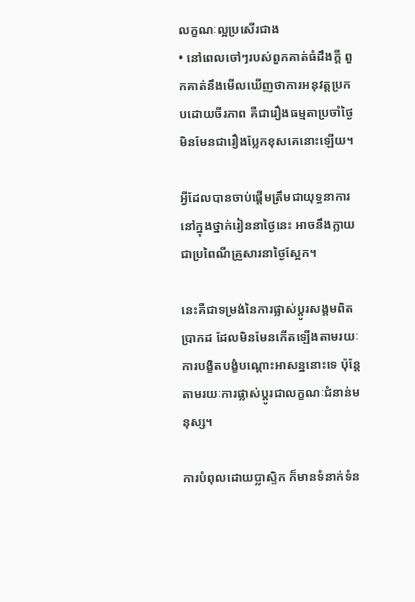លក្ខណៈល្អប្រសើរជាង
• នៅពេលចៅៗរបស់ពួកគាត់ធំដឹងក្តី ពួកគាត់នឹងមើលឃើញថាការអនុវត្តប្រកបដោយចីរភាព គឺជារឿងធម្មតាប្រចាំថ្ងៃ មិនមែនជារឿងប្លែកខុសគេនោះឡើយ។

អ្វីដែលបានចាប់ផ្តើមត្រឹមជាយុទ្ធនាការនៅក្នុងថ្នាក់រៀននាថ្ងៃនេះ អាចនឹងក្លាយជាប្រពៃណីគ្រួសារនាថ្ងៃស្អែក។

នេះគឺជាទម្រង់នៃការផ្លាស់ប្តូរសង្គមពិតប្រាកដ ដែលមិនមែនកើតឡើងតាមរយៈការបង្ខិតបង្ខំបណ្តោះអាសន្ននោះទេ ប៉ុន្តែតាមរយៈការផ្លាស់ប្តូរជាលក្ខណៈជំនាន់មនុស្ស។

ការបំពុលដោយប្លាស្ទិក ក៏មានទំនាក់ទំន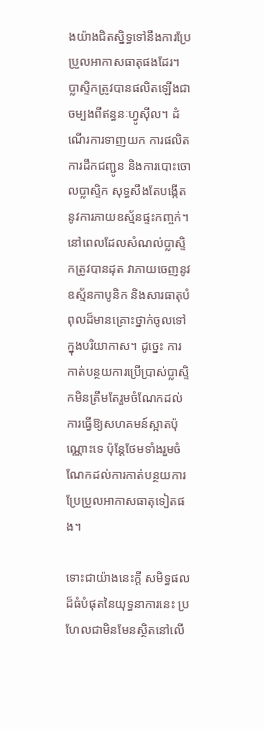ងយ៉ាងជិតស្និទ្ធទៅនឹងការប្រែប្រួលអាកាសធាតុផងដែរ។ ប្លាស្ទិកត្រូវបានផលិតឡើងជាចម្បងពីឥន្ធនៈហ្វូស៊ីល។ ដំណើរការទាញយក ការផលិត ការដឹកជញ្ជូន និងការបោះចោលប្លាស្ទិក សុទ្ធសឹងតែបង្កើតនូវការភាយឧស្ម័នផ្ទះកញ្ចក់។ នៅពេលដែលសំណល់ប្លាស្ទិកត្រូវបានដុត វាភាយចេញនូវឧស្ម័នកាបូនិក និងសារធាតុបំពុលដ៏មានគ្រោះថ្នាក់ចូលទៅក្នុងបរិយាកាស។ ដូច្នេះ ការកាត់បន្ថយការប្រើប្រាស់ប្លាស្ទិកមិនត្រឹមតែរួមចំណែកដល់ការធ្វើឱ្យសហគមន៍ស្អាតប៉ុណ្ណោះទេ ប៉ុន្តែថែមទាំងរួមចំណែកដល់ការកាត់បន្ថយការប្រែប្រួលអាកាសធាតុទៀតផង។

ទោះជាយ៉ាងនេះក្តី សមិទ្ធផលដ៏ធំបំផុតនៃយុទ្ធនាការនេះ ប្រហែលជាមិនមែនស្ថិតនៅលើ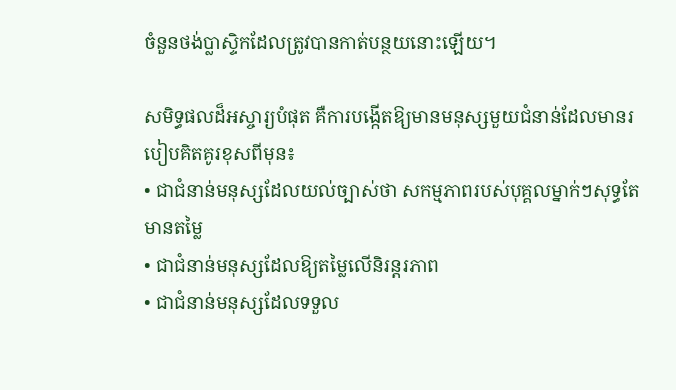ចំនួនថង់ប្លាស្ទិកដែលត្រូវបានកាត់បន្ថយនោះឡើយ។

សមិទ្ធផលដ៏អស្ចារ្យបំផុត គឺការបង្កើតឱ្យមានមនុស្សមួយជំនាន់ដែលមានរបៀបគិតគូរខុសពីមុន៖
• ជាជំនាន់មនុស្សដែលយល់ច្បាស់ថា សកម្មភាពរបស់បុគ្គលម្នាក់ៗសុទ្ធតែមានតម្លៃ
• ជាជំនាន់មនុស្សដែលឱ្យតម្លៃលើនិរន្តរភាព
• ជាជំនាន់មនុស្សដែលទទួល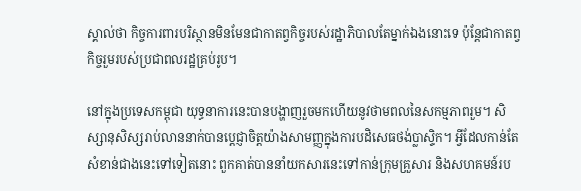ស្គាល់ថា កិច្ចការពារបរិស្ថានមិនមែនជាកាតព្វកិច្ចរបស់រដ្ឋាភិបាលតែម្នាក់ឯងនោះទេ ប៉ុន្តែជាកាតព្វកិច្ចរួមរបស់ប្រជាពលរដ្ឋគ្រប់រូប។

នៅក្នុងប្រទេសកម្ពុជា យុទ្ធនាការនេះបានបង្ហាញរួចមកហើយនូវថាមពលនៃសកម្មភាពរួម។ សិស្សានុសិស្សរាប់លាននាក់បានប្តេជ្ញាចិត្តយ៉ាងសាមញ្ញក្នុងការបដិសេធថង់ប្លាស្ទិក។ អ្វីដែលកាន់តែសំខាន់ជាងនេះទៅទៀតនោះ ពួកគាត់បាននាំយកសារនេះទៅកាន់ក្រុមគ្រួសារ និងសហគមន៍រប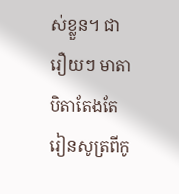ស់ខ្លួន។ ជារឿយៗ មាតាបិតាតែងតែរៀនសូត្រពីកូ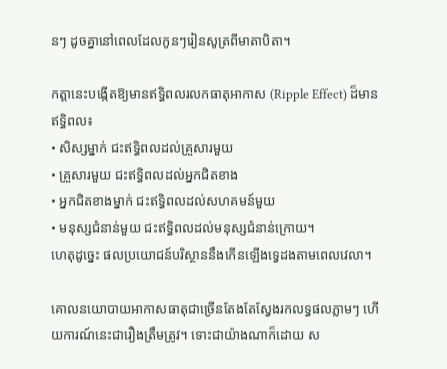នៗ ដូចគ្នានៅពេលដែលកូនៗរៀនសូត្រពីមាតាបិតា។

កត្តានេះបង្កើតឱ្យមានឥទ្ធិពលរលកធាតុអាកាស (Ripple Effect) ដ៏មានឥទ្ធិពល៖
• សិស្សម្នាក់ ជះឥទ្ធិពលដល់គ្រួសារមួយ
• គ្រួសារមួយ ជះឥទ្ធិពលដល់អ្នកជិតខាង
• អ្នកជិតខាងម្នាក់ ជះឥទ្ធិពលដល់សហគមន៍មួយ
• មនុស្សជំនាន់មួយ ជះឥទ្ធិពលដល់មនុស្សជំនាន់ក្រោយ។
ហេតុដូច្នេះ ផលប្រយោជន៍បរិស្ថាននឹងកើនឡើងទ្វេដងតាមពេលវេលា។

គោលនយោបាយអាកាសធាតុជាច្រើនតែងតែស្វែងរកលទ្ធផលភ្លាមៗ ហើយការណ៍នេះជារឿងត្រឹមត្រូវ។ ទោះជាយ៉ាងណាក៏ដោយ ស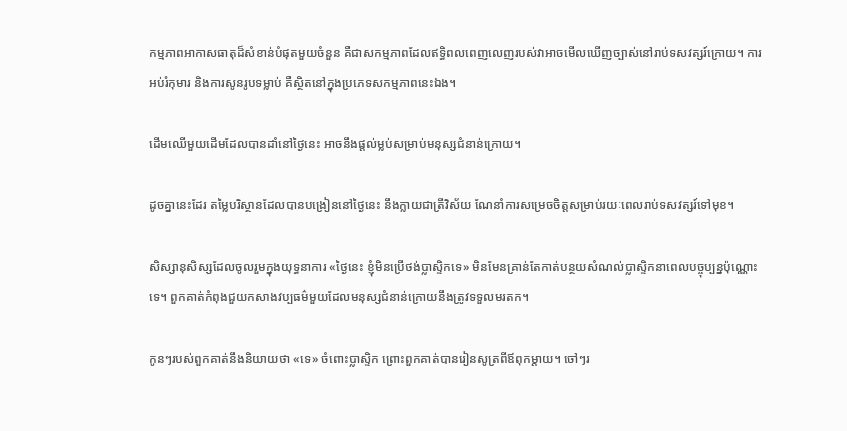កម្មភាពអាកាសធាតុដ៏សំខាន់បំផុតមួយចំនួន គឺជាសកម្មភាពដែលឥទ្ធិពលពេញលេញរបស់វាអាចមើលឃើញច្បាស់នៅរាប់ទសវត្សរ៍ក្រោយ។ ការអប់រំកុមារ និងការសូនរូបទម្លាប់ គឺស្ថិតនៅក្នុងប្រភេទសកម្មភាពនេះឯង។

ដើមឈើមួយដើមដែលបានដាំនៅថ្ងៃនេះ អាចនឹងផ្តល់ម្លប់សម្រាប់មនុស្សជំនាន់ក្រោយ។

ដូចគ្នានេះដែរ តម្លៃបរិស្ថានដែលបានបង្រៀននៅថ្ងៃនេះ នឹងក្លាយជាត្រីវិស័យ ណែនាំការសម្រេចចិត្តសម្រាប់រយៈពេលរាប់ទសវត្សរ៍ទៅមុខ។

សិស្សានុសិស្សដែលចូលរួមក្នុងយុទ្ធនាការ «ថ្ងៃនេះ ខ្ញុំមិនប្រើថង់ប្លាស្ទិកទេ» មិនមែនគ្រាន់តែកាត់បន្ថយសំណល់ប្លាស្ទិកនាពេលបច្ចុប្បន្នប៉ុណ្ណោះទេ។ ពួកគាត់កំពុងជួយកសាងវប្បធម៌មួយដែលមនុស្សជំនាន់ក្រោយនឹងត្រូវទទួលមរតក។

កូនៗរបស់ពួកគាត់នឹងនិយាយថា «ទេ» ចំពោះប្លាស្ទិក ព្រោះពួកគាត់បានរៀនសូត្រពីឪពុកម្តាយ។ ចៅៗរ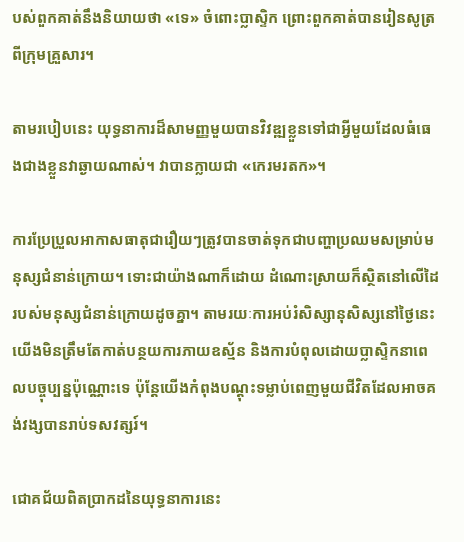បស់ពួកគាត់នឹងនិយាយថា «ទេ» ចំពោះប្លាស្ទិក ព្រោះពួកគាត់បានរៀនសូត្រពីក្រុមគ្រួសារ។

តាមរបៀបនេះ យុទ្ធនាការដ៏សាមញ្ញមួយបានវិវឌ្ឍខ្លួនទៅជាអ្វីមួយដែលធំធេងជាងខ្លួនវាឆ្ងាយណាស់។ វាបានក្លាយជា «កេរមរតក»។

ការប្រែប្រួលអាកាសធាតុជារឿយៗត្រូវបានចាត់ទុកជាបញ្ហាប្រឈមសម្រាប់មនុស្សជំនាន់ក្រោយ។ ទោះជាយ៉ាងណាក៏ដោយ ដំណោះស្រាយក៏ស្ថិតនៅលើដៃរបស់មនុស្សជំនាន់ក្រោយដូចគ្នា។ តាមរយៈការអប់រំសិស្សានុសិស្សនៅថ្ងៃនេះ យើងមិនត្រឹមតែកាត់បន្ថយការភាយឧស្ម័ន និងការបំពុលដោយប្លាស្ទិកនាពេលបច្ចុប្បន្នប៉ុណ្ណោះទេ ប៉ុន្តែយើងកំពុងបណ្តុះទម្លាប់ពេញមួយជីវិតដែលអាចគង់វង្សបានរាប់ទសវត្សរ៍។

ជោគជ័យពិតប្រាកដនៃយុទ្ធនាការនេះ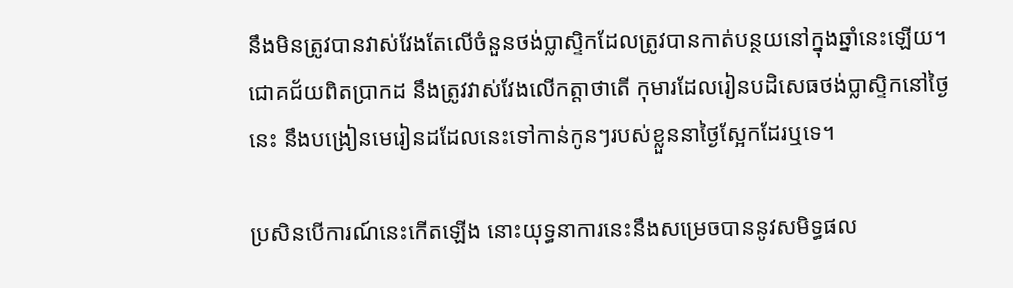នឹងមិនត្រូវបានវាស់វែងតែលើចំនួនថង់ប្លាស្ទិកដែលត្រូវបានកាត់បន្ថយនៅក្នុងឆ្នាំនេះឡើយ។
ជោគជ័យពិតប្រាកដ នឹងត្រូវវាស់វែងលើកត្តាថាតើ កុមារដែលរៀនបដិសេធថង់ប្លាស្ទិកនៅថ្ងៃនេះ នឹងបង្រៀនមេរៀនដដែលនេះទៅកាន់កូនៗរបស់ខ្លួននាថ្ងៃស្អែកដែរឬទេ។

ប្រសិនបើការណ៍នេះកើតឡើង នោះយុទ្ធនាការនេះនឹងសម្រេចបាននូវសមិទ្ធផល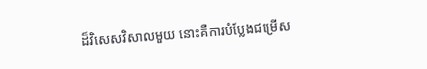ដ៏វិសេសវិសាលមួយ នោះគឺការបំប្លែងជម្រើស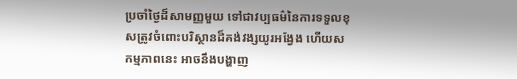ប្រចាំថ្ងៃដ៏សាមញ្ញមួយ ទៅជាវប្បធម៌នៃការទទួលខុសត្រូវចំពោះបរិស្ថានដ៏គង់វង្សយូរអង្វែង ហើយសកម្មភាពនេះ អាចនឹងបង្ហាញ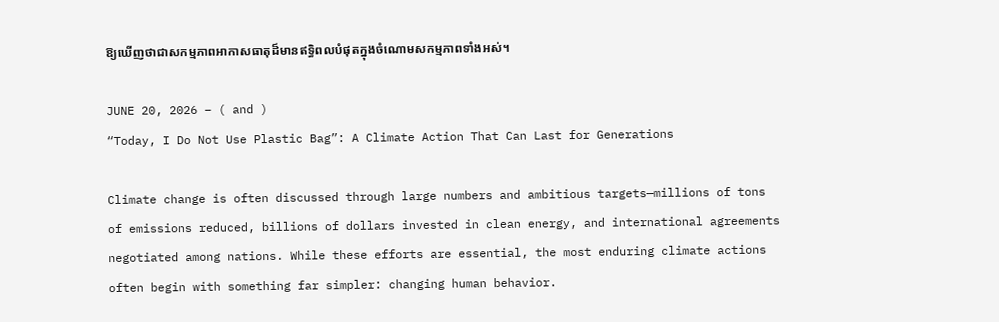ឱ្យឃើញថាជាសកម្មភាពអាកាសធាតុដ៏មានឥទ្ធិពលបំផុតក្នុងចំណោមសកម្មភាពទាំងអស់។

JUNE 20, 2026 – ( and )
“Today, I Do Not Use Plastic Bag”: A Climate Action That Can Last for Generations

Climate change is often discussed through large numbers and ambitious targets—millions of tons of emissions reduced, billions of dollars invested in clean energy, and international agreements negotiated among nations. While these efforts are essential, the most enduring climate actions often begin with something far simpler: changing human behavior.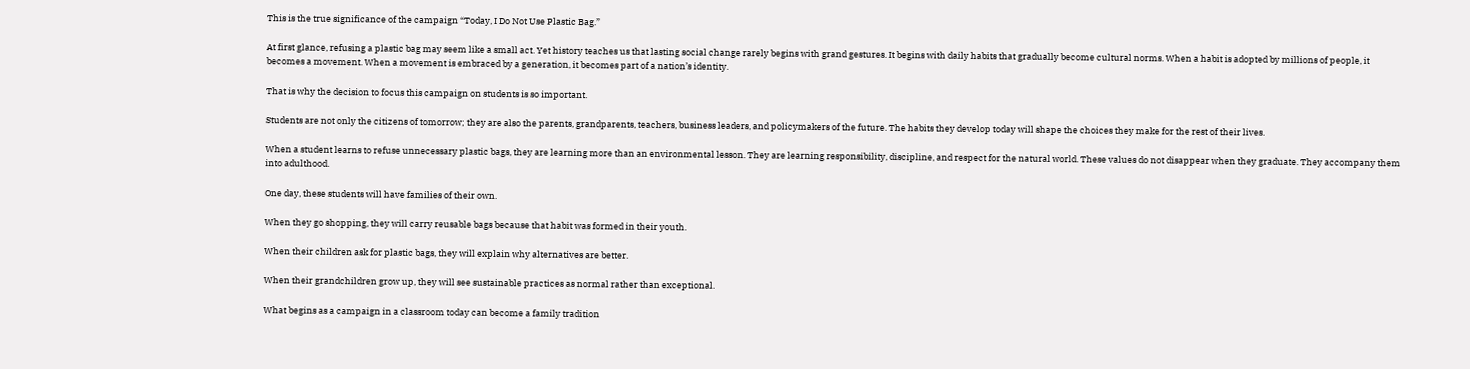This is the true significance of the campaign “Today, I Do Not Use Plastic Bag.”

At first glance, refusing a plastic bag may seem like a small act. Yet history teaches us that lasting social change rarely begins with grand gestures. It begins with daily habits that gradually become cultural norms. When a habit is adopted by millions of people, it becomes a movement. When a movement is embraced by a generation, it becomes part of a nation’s identity.

That is why the decision to focus this campaign on students is so important.

Students are not only the citizens of tomorrow; they are also the parents, grandparents, teachers, business leaders, and policymakers of the future. The habits they develop today will shape the choices they make for the rest of their lives.

When a student learns to refuse unnecessary plastic bags, they are learning more than an environmental lesson. They are learning responsibility, discipline, and respect for the natural world. These values do not disappear when they graduate. They accompany them into adulthood.

One day, these students will have families of their own.

When they go shopping, they will carry reusable bags because that habit was formed in their youth.

When their children ask for plastic bags, they will explain why alternatives are better.

When their grandchildren grow up, they will see sustainable practices as normal rather than exceptional.

What begins as a campaign in a classroom today can become a family tradition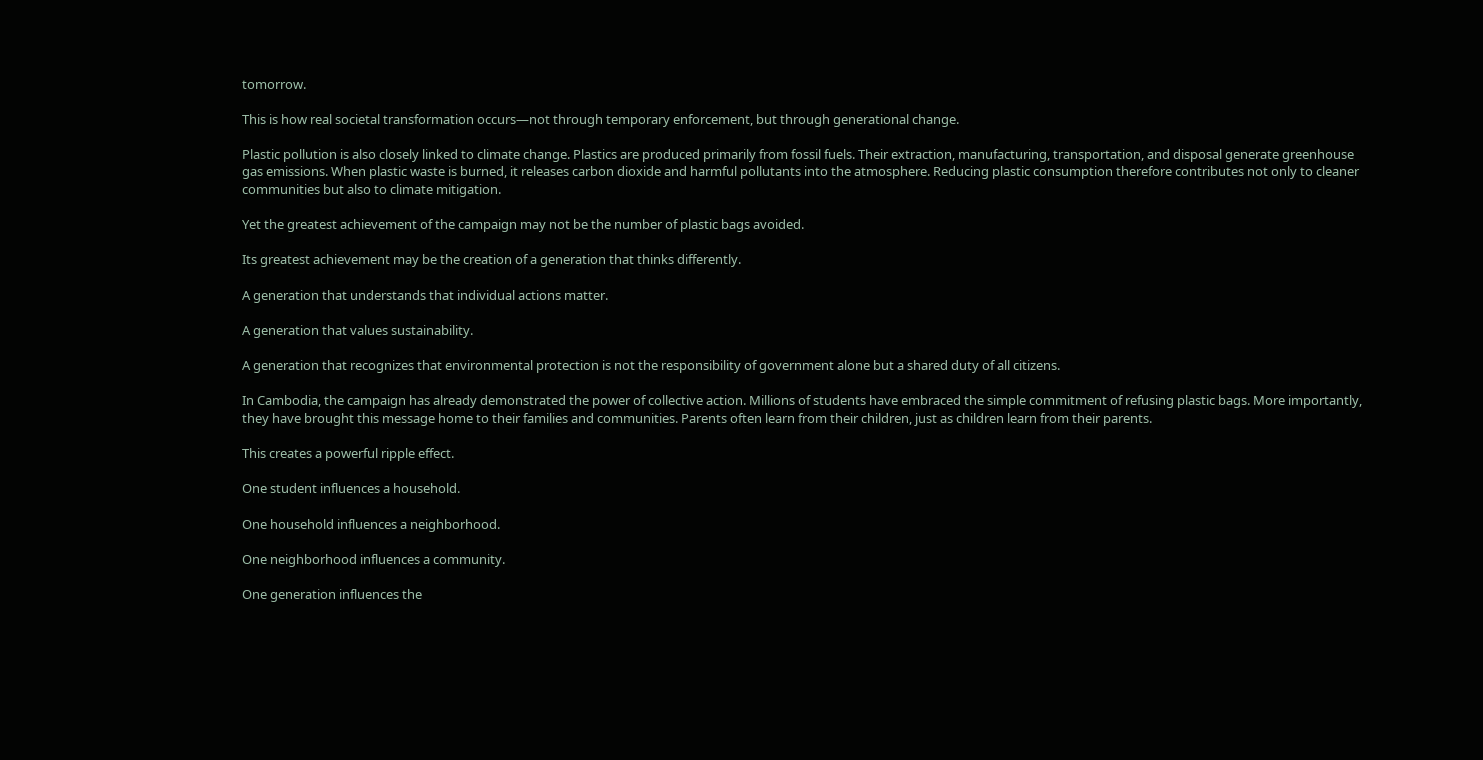tomorrow.

This is how real societal transformation occurs—not through temporary enforcement, but through generational change.

Plastic pollution is also closely linked to climate change. Plastics are produced primarily from fossil fuels. Their extraction, manufacturing, transportation, and disposal generate greenhouse gas emissions. When plastic waste is burned, it releases carbon dioxide and harmful pollutants into the atmosphere. Reducing plastic consumption therefore contributes not only to cleaner communities but also to climate mitigation.

Yet the greatest achievement of the campaign may not be the number of plastic bags avoided.

Its greatest achievement may be the creation of a generation that thinks differently.

A generation that understands that individual actions matter.

A generation that values sustainability.

A generation that recognizes that environmental protection is not the responsibility of government alone but a shared duty of all citizens.

In Cambodia, the campaign has already demonstrated the power of collective action. Millions of students have embraced the simple commitment of refusing plastic bags. More importantly, they have brought this message home to their families and communities. Parents often learn from their children, just as children learn from their parents.

This creates a powerful ripple effect.

One student influences a household.

One household influences a neighborhood.

One neighborhood influences a community.

One generation influences the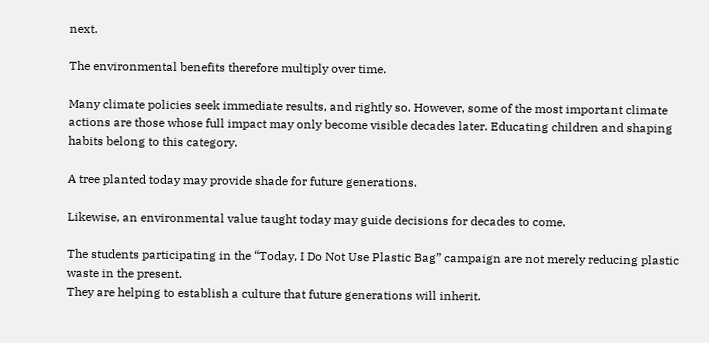next.

The environmental benefits therefore multiply over time.

Many climate policies seek immediate results, and rightly so. However, some of the most important climate actions are those whose full impact may only become visible decades later. Educating children and shaping habits belong to this category.

A tree planted today may provide shade for future generations.

Likewise, an environmental value taught today may guide decisions for decades to come.

The students participating in the “Today, I Do Not Use Plastic Bag” campaign are not merely reducing plastic waste in the present.
They are helping to establish a culture that future generations will inherit.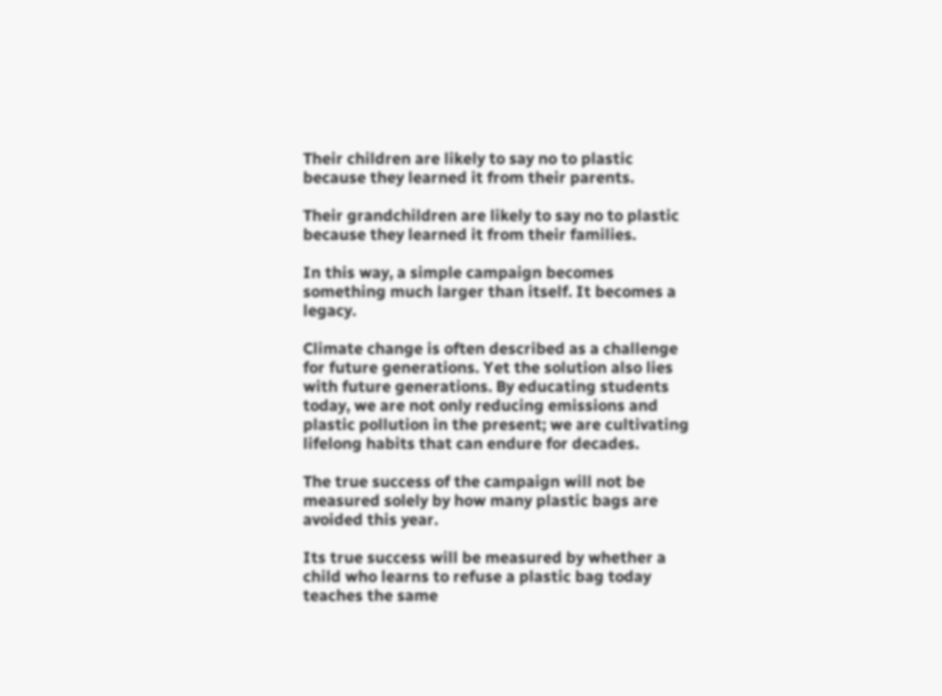Their children are likely to say no to plastic because they learned it from their parents.

Their grandchildren are likely to say no to plastic because they learned it from their families.

In this way, a simple campaign becomes something much larger than itself. It becomes a legacy.

Climate change is often described as a challenge for future generations. Yet the solution also lies with future generations. By educating students today, we are not only reducing emissions and plastic pollution in the present; we are cultivating lifelong habits that can endure for decades.

The true success of the campaign will not be measured solely by how many plastic bags are avoided this year.

Its true success will be measured by whether a child who learns to refuse a plastic bag today teaches the same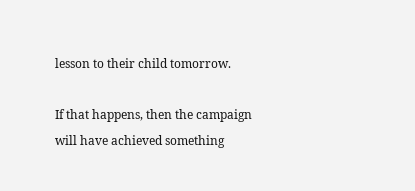lesson to their child tomorrow.

If that happens, then the campaign will have achieved something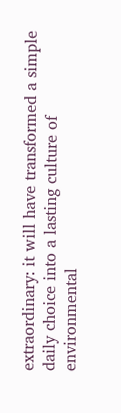extraordinary: it will have transformed a simple daily choice into a lasting culture of environmental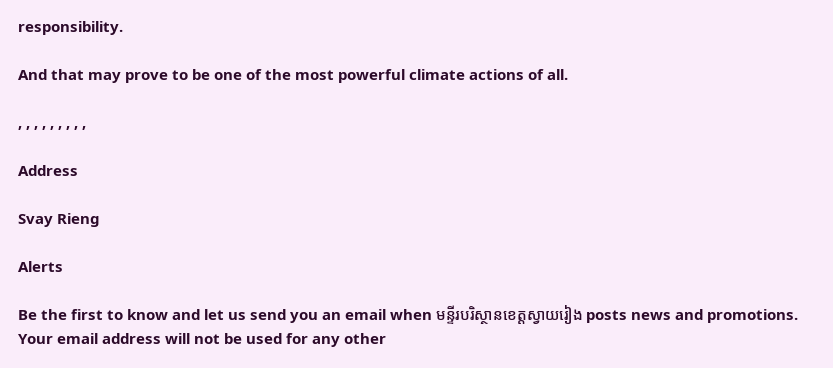responsibility.

And that may prove to be one of the most powerful climate actions of all.

, , , , , , , , ,

Address

Svay Rieng

Alerts

Be the first to know and let us send you an email when មន្ទីរបរិស្ថានខេត្តស្វាយរៀង posts news and promotions. Your email address will not be used for any other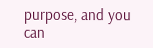purpose, and you can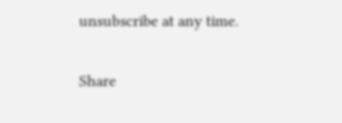unsubscribe at any time.

Share